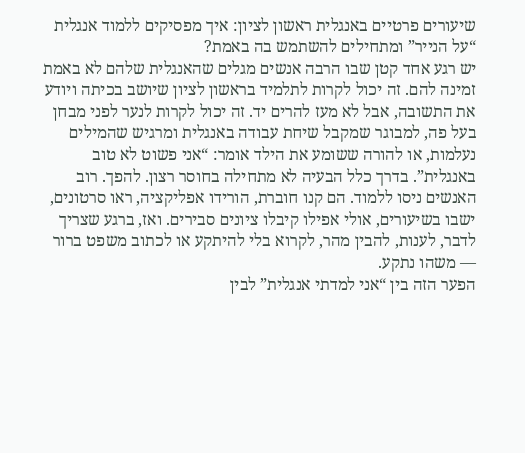שיעורים פרטיים באנגלית ראשון לציון: איך מפסיקים ללמוד אנגלית “על הנייר” ומתחילים להשתמש בה באמת?
יש רגע אחד קטן שבו הרבה אנשים מגלים שהאנגלית שלהם לא באמת זמינה להם. זה יכול לקרות לתלמיד בראשון לציון שיושב בכיתה ויודע את התשובה, אבל לא מעז להרים יד. זה יכול לקרות לנער לפני מבחן בעל פה, למבוגר שמקבל שיחת עבודה באנגלית ומרגיש שהמילים נעלמות, או להורה ששומע את הילד אומר: “אני פשוט לא טוב באנגלית”. בדרך כלל הבעיה לא מתחילה בחוסר רצון. להפך. רוב האנשים ניסו ללמוד. הם קנו חוברת, הורידו אפליקציה, ראו סרטונים, ישבו בשיעורים, אולי אפילו קיבלו ציונים סבירים. ואז, ברגע שצריך לדבר, לענות, להבין מהר, לקרוא בלי להיתקע או לכתוב משפט ברור — משהו נתקע.
הפער הזה בין “אני למדתי אנגלית” לבין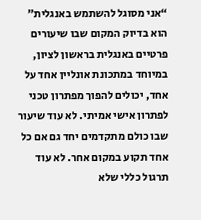“אני מסוגל להשתמש באנגלית” הוא בדיוק המקום שבו שיעורים פרטיים באנגלית בראשון לציון, במיוחד במתכונת אונליין אחד על אחד, יכולים להפוך מפתרון טכני לפתרון אישי אמיתי. לא עוד שיעור שבו כולם מתקדמים יחד גם אם כל אחד תקוע במקום אחר. לא עוד תרגול כללי שלא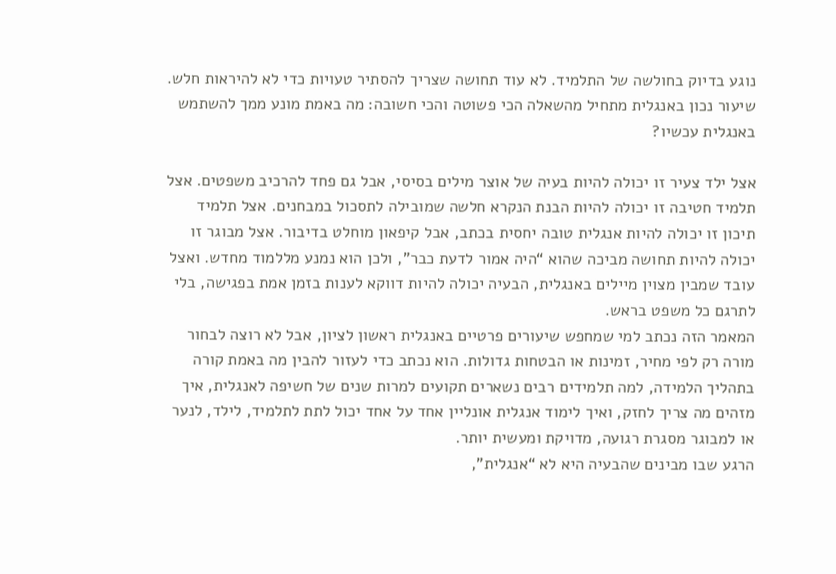נוגע בדיוק בחולשה של התלמיד. לא עוד תחושה שצריך להסתיר טעויות כדי לא להיראות חלש. שיעור נכון באנגלית מתחיל מהשאלה הכי פשוטה והכי חשובה: מה באמת מונע ממך להשתמש באנגלית עכשיו?

אצל ילד צעיר זו יכולה להיות בעיה של אוצר מילים בסיסי, אבל גם פחד להרכיב משפטים. אצל תלמיד חטיבה זו יכולה להיות הבנת הנקרא חלשה שמובילה לתסכול במבחנים. אצל תלמיד תיכון זו יכולה להיות אנגלית טובה יחסית בכתב, אבל קיפאון מוחלט בדיבור. אצל מבוגר זו יכולה להיות תחושה מביכה שהוא “היה אמור לדעת כבר”, ולכן הוא נמנע מללמוד מחדש. ואצל עובד שמבין מצוין מיילים באנגלית, הבעיה יכולה להיות דווקא לענות בזמן אמת בפגישה, בלי לתרגם כל משפט בראש.
המאמר הזה נכתב למי שמחפש שיעורים פרטיים באנגלית ראשון לציון, אבל לא רוצה לבחור מורה רק לפי מחיר, זמינות או הבטחות גדולות. הוא נכתב כדי לעזור להבין מה באמת קורה בתהליך הלמידה, למה תלמידים רבים נשארים תקועים למרות שנים של חשיפה לאנגלית, איך מזהים מה צריך לחזק, ואיך לימוד אנגלית אונליין אחד על אחד יכול לתת לתלמיד, לילד, לנער או למבוגר מסגרת רגועה, מדויקת ומעשית יותר.
הרגע שבו מבינים שהבעיה היא לא “אנגלית”,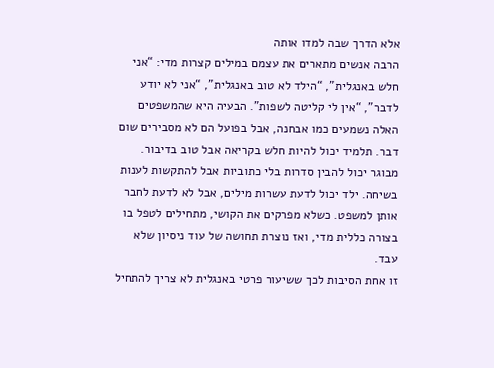אלא הדרך שבה למדו אותה
הרבה אנשים מתארים את עצמם במילים קצרות מדי: “אני חלש באנגלית”, “הילד לא טוב באנגלית”, “אני לא יודע לדבר”, “אין לי קליטה לשפות”. הבעיה היא שהמשפטים האלה נשמעים כמו אבחנה, אבל בפועל הם לא מסבירים שום דבר. תלמיד יכול להיות חלש בקריאה אבל טוב בדיבור. מבוגר יכול להבין סדרות בלי כתוביות אבל להתקשות לענות בשיחה. ילד יכול לדעת עשרות מילים, אבל לא לדעת לחבר אותן למשפט. כשלא מפרקים את הקושי, מתחילים לטפל בו בצורה כללית מדי, ואז נוצרת תחושה של עוד ניסיון שלא עבד.
זו אחת הסיבות לכך ששיעור פרטי באנגלית לא צריך להתחיל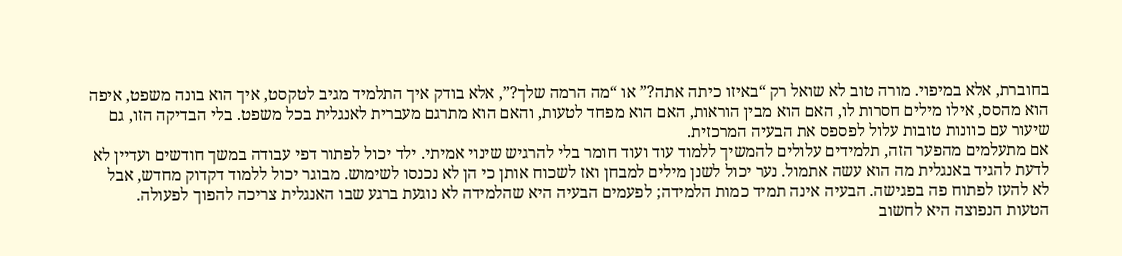בחוברת, אלא במיפוי. מורה טוב לא שואל רק “באיזו כיתה אתה?” או “מה הרמה שלך?”, אלא בודק איך התלמיד מגיב לטקסט, איך הוא בונה משפט, איפה הוא מהסס, אילו מילים חסרות לו, האם הוא מבין הוראות, האם הוא מפחד לטעות, והאם הוא מתרגם מעברית לאנגלית בכל משפט. בלי הבדיקה הזו, גם שיעור עם כוונות טובות עלול לפספס את הבעיה המרכזית.
אם מתעלמים מהפער הזה, תלמידים עלולים להמשיך ללמוד עוד ועוד חומר בלי להרגיש שינוי אמיתי. ילד יכול לפתור דפי עבודה במשך חודשים ועדיין לא לדעת להגיד באנגלית מה הוא עשה אתמול. נער יכול לשנן מילים למבחן ואז לשכוח אותן כי הן לא נכנסו לשימוש. מבוגר יכול ללמוד דקדוק מחדש, אבל לא להעז לפתוח פה בפגישה. הבעיה אינה תמיד כמות הלמידה; לפעמים הבעיה היא שהלמידה לא נוגעת ברגע שבו האנגלית צריכה להפוך לפעולה.
הטעות הנפוצה היא לחשוב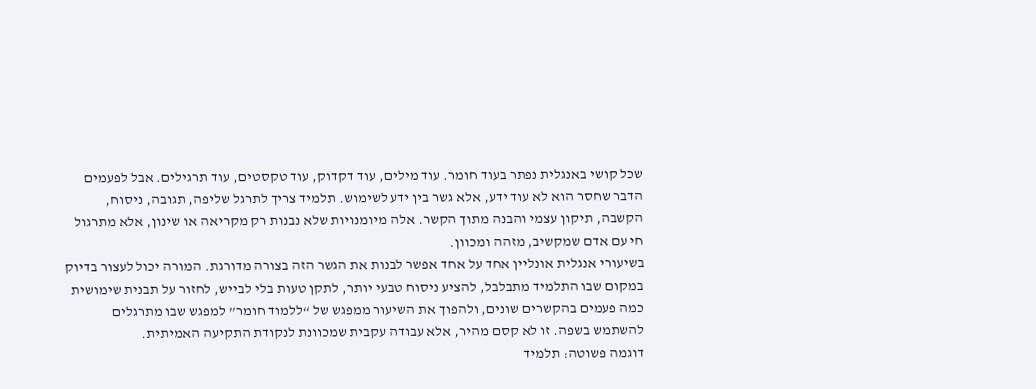שכל קושי באנגלית נפתר בעוד חומר. עוד מילים, עוד דקדוק, עוד טקסטים, עוד תרגילים. אבל לפעמים הדבר שחסר הוא לא עוד ידע, אלא גשר בין ידע לשימוש. תלמיד צריך לתרגל שליפה, תגובה, ניסוח, הקשבה, תיקון עצמי והבנה מתוך הקשר. אלה מיומנויות שלא נבנות רק מקריאה או שינון, אלא מתרגול חי עם אדם שמקשיב, מזהה ומכוון.
בשיעורי אנגלית אונליין אחד על אחד אפשר לבנות את הגשר הזה בצורה מדורגת. המורה יכול לעצור בדיוק במקום שבו התלמיד מתבלבל, להציע ניסוח טבעי יותר, לתקן טעות בלי לבייש, לחזור על תבנית שימושית כמה פעמים בהקשרים שונים, ולהפוך את השיעור ממפגש של “ללמוד חומר” למפגש שבו מתרגלים להשתמש בשפה. זו לא קסם מהיר, אלא עבודה עקבית שמכוונת לנקודת התקיעה האמיתית.
דוגמה פשוטה: תלמיד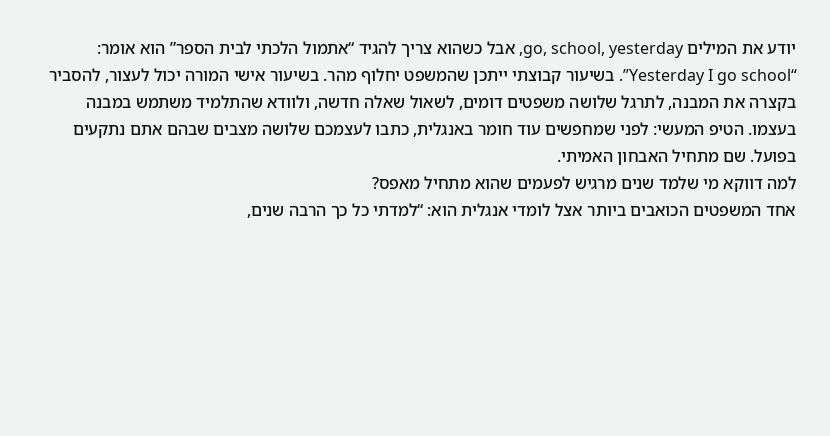יודע את המילים go, school, yesterday, אבל כשהוא צריך להגיד “אתמול הלכתי לבית הספר” הוא אומר: “Yesterday I go school”. בשיעור קבוצתי ייתכן שהמשפט יחלוף מהר. בשיעור אישי המורה יכול לעצור, להסביר בקצרה את המבנה, לתרגל שלושה משפטים דומים, לשאול שאלה חדשה, ולוודא שהתלמיד משתמש במבנה בעצמו. הטיפ המעשי: לפני שמחפשים עוד חומר באנגלית, כתבו לעצמכם שלושה מצבים שבהם אתם נתקעים בפועל. שם מתחיל האבחון האמיתי.
למה דווקא מי שלמד שנים מרגיש לפעמים שהוא מתחיל מאפס?
אחד המשפטים הכואבים ביותר אצל לומדי אנגלית הוא: “למדתי כל כך הרבה שנים,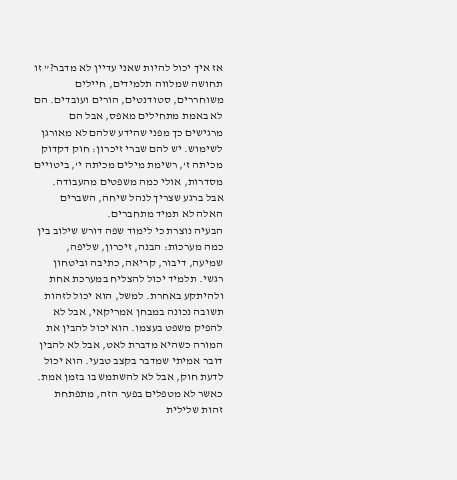אז איך יכול להיות שאני עדיין לא מדבר?” זו תחושה שמלווה תלמידים, חיילים משוחררים, סטודנטים, הורים ועובדים. הם לא באמת מתחילים מאפס, אבל הם מרגישים כך מפני שהידע שלהם לא מאורגן לשימוש. יש להם שברי זיכרון: חוק דקדוק מכיתה ז’, רשימת מילים מכיתה י’, ביטויים מסדרות, אולי כמה משפטים מהעבודה. אבל ברגע שצריך לנהל שיחה, השברים האלה לא תמיד מתחברים.
הבעיה נוצרת כי לימוד שפה דורש שילוב בין כמה מערכות: הבנה, זיכרון, שליפה, שמיעה, דיבור, קריאה, כתיבה וביטחון רגשי. תלמיד יכול להצליח במערכת אחת ולהיתקע באחרת. למשל, הוא יכול לזהות תשובה נכונה במבחן אמריקאי, אבל לא להפיק משפט בעצמו. הוא יכול להבין את המורה כשהיא מדברת לאט, אבל לא להבין דובר אמיתי שמדבר בקצב טבעי. הוא יכול לדעת חוק, אבל לא להשתמש בו בזמן אמת.
כאשר לא מטפלים בפער הזה, מתפתחת זהות שלילית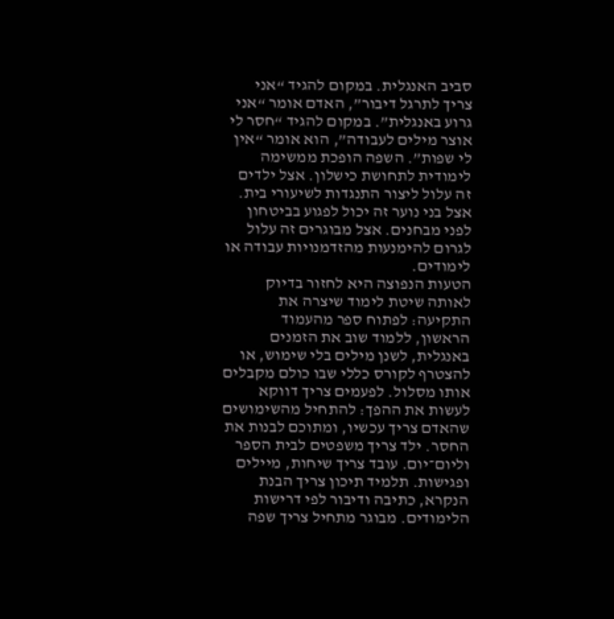סביב האנגלית. במקום להגיד “אני צריך לתרגל דיבור”, האדם אומר “אני גרוע באנגלית”. במקום להגיד “חסר לי אוצר מילים לעבודה”, הוא אומר “אין לי שפות”. השפה הופכת ממשימה לימודית לתחושת כישלון. אצל ילדים זה עלול ליצור התנגדות לשיעורי בית. אצל בני נוער זה יכול לפגוע בביטחון לפני מבחנים. אצל מבוגרים זה עלול לגרום להימנעות מהזדמנויות עבודה או לימודים.
הטעות הנפוצה היא לחזור בדיוק לאותה שיטת לימוד שיצרה את התקיעה: לפתוח ספר מהעמוד הראשון, ללמוד שוב את הזמנים באנגלית, לשנן מילים בלי שימוש, או להצטרף לקורס כללי שבו כולם מקבלים אותו מסלול. לפעמים צריך דווקא לעשות את ההפך: להתחיל מהשימושים שהאדם צריך עכשיו, ומתוכם לבנות את החסר. ילד צריך משפטים לבית הספר וליום־יום. עובד צריך שיחות, מיילים ופגישות. תלמיד תיכון צריך הבנת הנקרא, כתיבה ודיבור לפי דרישות הלימודים. מבוגר מתחיל צריך שפה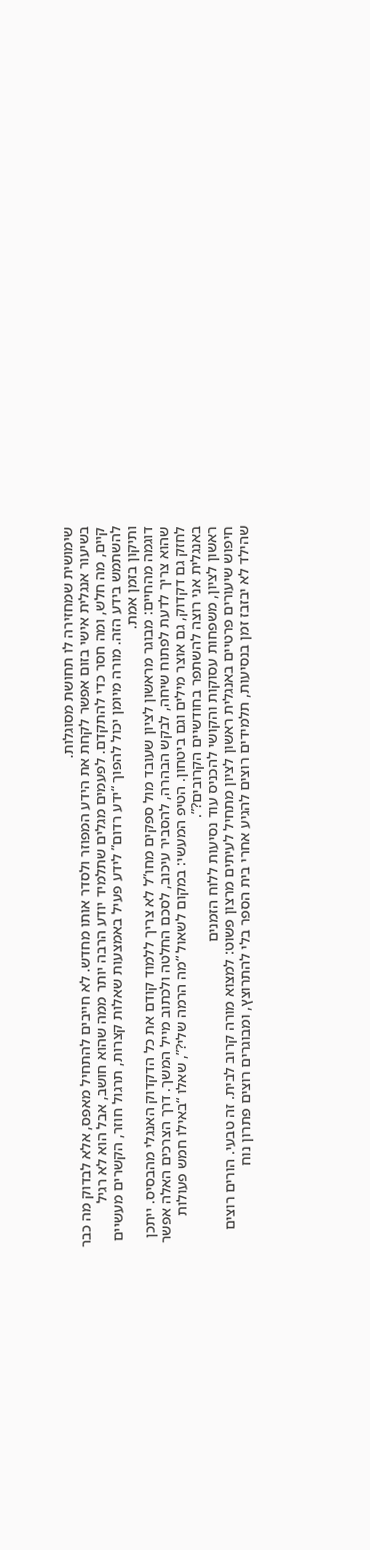שימושית שמחזירה לו תחושת מסוגלות.
בשיעור אנגלית אישי בזום אפשר לקחת את הידע המפוזר ולסדר אותו מחדש. לא חייבים להתחיל מאפס, אלא לבדוק מה כבר קיים, מה חלש, ומה חסר כדי להתקדם. לפעמים מגלים שתלמיד יודע הרבה יותר ממה שהוא חושב, אבל הוא לא רגיל להשתמש בידע הזה. מורה מיומן יכול להפוך “ידע רדום” לידע פעיל באמצעות שאלות קצרות, תרגול חוזר, הקשרים מעשיים ותיקון בזמן אמת.
דוגמה מהחיים: מבוגר מראשון לציון שעובד מול ספקים מחו”ל לא צריך ללמוד קודם את כל הדקדוק האנגלי מהבסיס. ייתכן שהוא צריך לדעת לפתוח שיחה, לבקש הבהרה, להסביר עיכוב, לסכם החלטה ולכתוב מייל המשך. דרך הצרכים האלה אפשר לחזק גם דקדוק, גם אוצר מילים וגם ביטחון. הטיפ המעשי: במקום לשאול “מה הרמה שלי?”, שאלו “באילו חמש פעולות באנגלית אני רוצה להשתפר בחודשיים הקרובים?”.
ראשון לציון, משפחות עסוקות והקושי להכניס עוד נסיעות ללוח הזמנים
חיפוש שיעורים פרטיים באנגלית ראשון לציון מתחיל לעיתים מרצון פשוט: למצוא מורה קרוב לבית. זה טבעי. הורים רוצים שהילד לא יבזבז זמן בנסיעות, תלמידים רוצים להגיע אחרי בית הספר בלי להתרוצץ, ומבוגרים רוצים פתרון נוח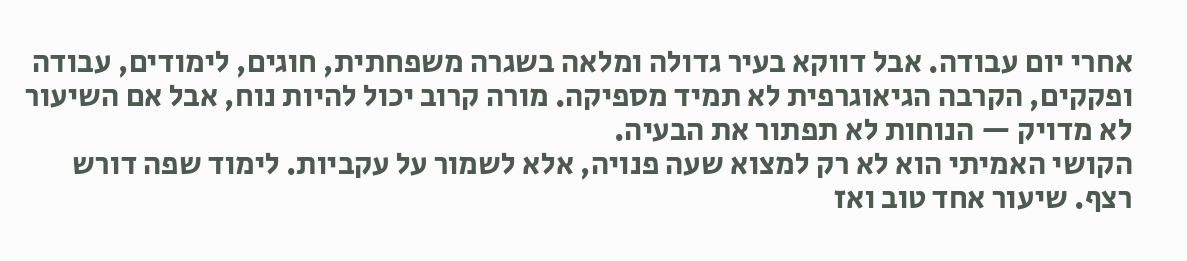אחרי יום עבודה. אבל דווקא בעיר גדולה ומלאה בשגרה משפחתית, חוגים, לימודים, עבודה ופקקים, הקרבה הגיאוגרפית לא תמיד מספיקה. מורה קרוב יכול להיות נוח, אבל אם השיעור לא מדויק — הנוחות לא תפתור את הבעיה.
הקושי האמיתי הוא לא רק למצוא שעה פנויה, אלא לשמור על עקביות. לימוד שפה דורש רצף. שיעור אחד טוב ואז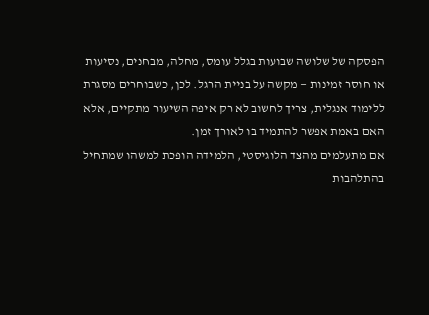הפסקה של שלושה שבועות בגלל עומס, מחלה, מבחנים, נסיעות או חוסר זמינות — מקשה על בניית הרגל. לכן, כשבוחרים מסגרת ללימוד אנגלית, צריך לחשוב לא רק איפה השיעור מתקיים, אלא האם באמת אפשר להתמיד בו לאורך זמן.
אם מתעלמים מהצד הלוגיסטי, הלמידה הופכת למשהו שמתחיל בהתלהבות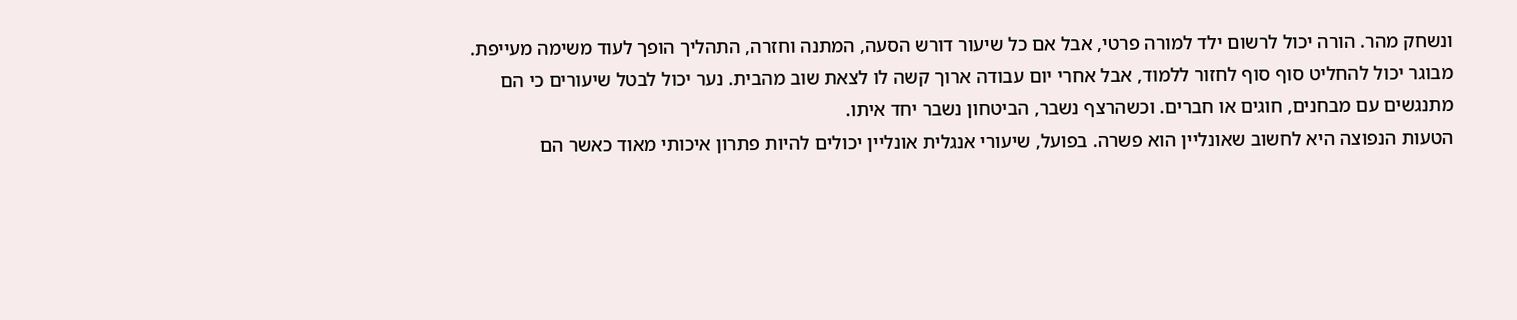ונשחק מהר. הורה יכול לרשום ילד למורה פרטי, אבל אם כל שיעור דורש הסעה, המתנה וחזרה, התהליך הופך לעוד משימה מעייפת. מבוגר יכול להחליט סוף סוף לחזור ללמוד, אבל אחרי יום עבודה ארוך קשה לו לצאת שוב מהבית. נער יכול לבטל שיעורים כי הם מתנגשים עם מבחנים, חוגים או חברים. וכשהרצף נשבר, הביטחון נשבר יחד איתו.
הטעות הנפוצה היא לחשוב שאונליין הוא פשרה. בפועל, שיעורי אנגלית אונליין יכולים להיות פתרון איכותי מאוד כאשר הם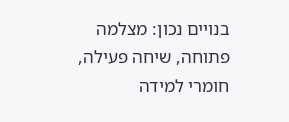בנויים נכון: מצלמה פתוחה, שיחה פעילה, חומרי למידה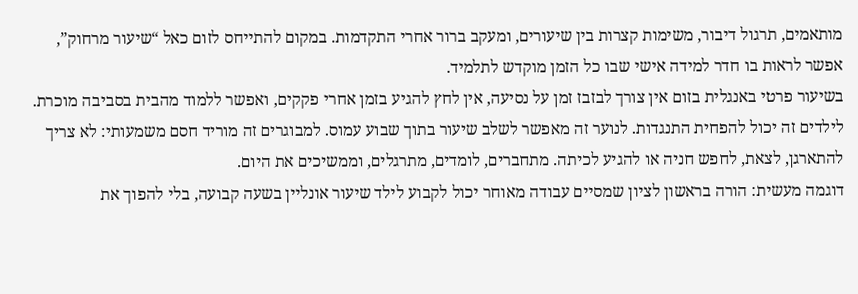מותאמים, תרגול דיבור, משימות קצרות בין שיעורים, ומעקב ברור אחרי התקדמות. במקום להתייחס לזום כאל “שיעור מרחוק”, אפשר לראות בו חדר למידה אישי שבו כל הזמן מוקדש לתלמיד.
בשיעור פרטי באנגלית בזום אין צורך לבזבז זמן על נסיעה, אין לחץ להגיע בזמן אחרי פקקים, ואפשר ללמוד מהבית בסביבה מוכרת. לילדים זה יכול להפחית התנגדות. לנוער זה מאפשר לשלב שיעור בתוך שבוע עמוס. למבוגרים זה מוריד חסם משמעותי: לא צריך להתארגן, לצאת, לחפש חניה או להגיע לכיתה. מתחברים, לומדים, מתרגלים, וממשיכים את היום.
דוגמה מעשית: הורה בראשון לציון שמסיים עבודה מאוחר יכול לקבוע לילד שיעור אונליין בשעה קבועה, בלי להפוך את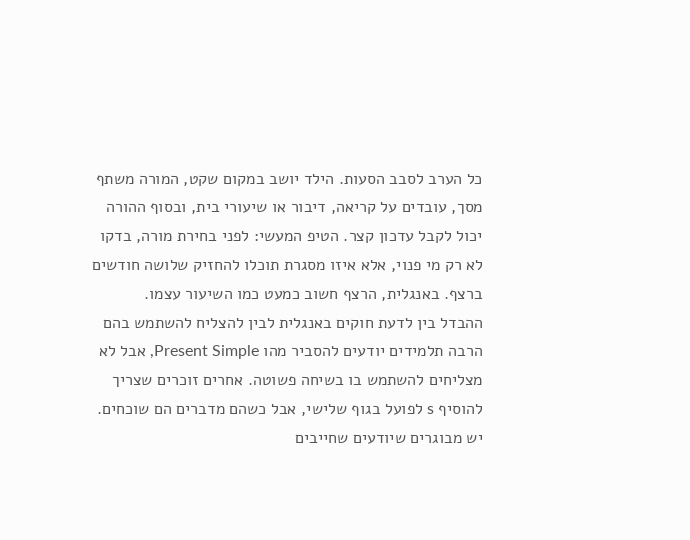כל הערב לסבב הסעות. הילד יושב במקום שקט, המורה משתף מסך, עובדים על קריאה, דיבור או שיעורי בית, ובסוף ההורה יכול לקבל עדכון קצר. הטיפ המעשי: לפני בחירת מורה, בדקו לא רק מי פנוי, אלא איזו מסגרת תוכלו להחזיק שלושה חודשים ברצף. באנגלית, הרצף חשוב כמעט כמו השיעור עצמו.
ההבדל בין לדעת חוקים באנגלית לבין להצליח להשתמש בהם
הרבה תלמידים יודעים להסביר מהו Present Simple, אבל לא מצליחים להשתמש בו בשיחה פשוטה. אחרים זוכרים שצריך להוסיף s לפועל בגוף שלישי, אבל כשהם מדברים הם שוכחים. יש מבוגרים שיודעים שחייבים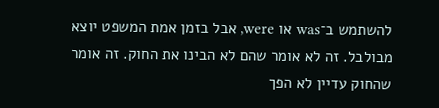להשתמש ב־was או were, אבל בזמן אמת המשפט יוצא מבולבל. זה לא אומר שהם לא הבינו את החוק. זה אומר שהחוק עדיין לא הפך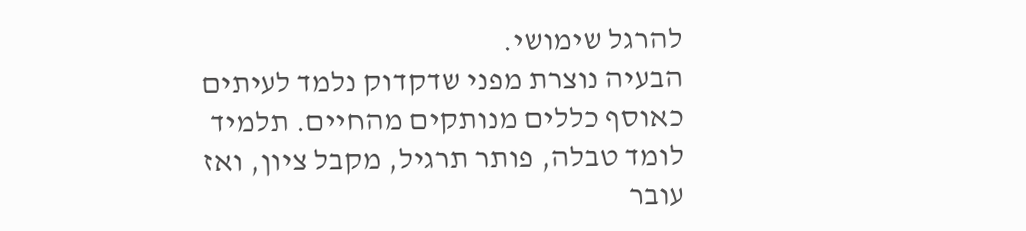להרגל שימושי.
הבעיה נוצרת מפני שדקדוק נלמד לעיתים כאוסף כללים מנותקים מהחיים. תלמיד לומד טבלה, פותר תרגיל, מקבל ציון, ואז עובר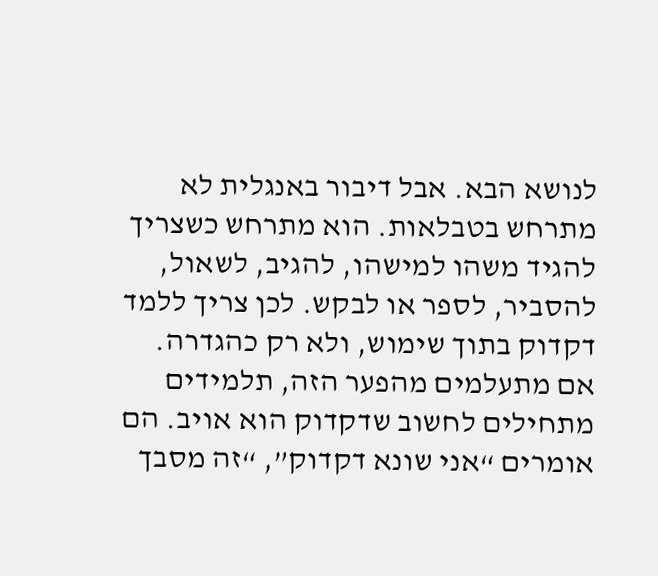לנושא הבא. אבל דיבור באנגלית לא מתרחש בטבלאות. הוא מתרחש כשצריך להגיד משהו למישהו, להגיב, לשאול, להסביר, לספר או לבקש. לכן צריך ללמד דקדוק בתוך שימוש, ולא רק כהגדרה.
אם מתעלמים מהפער הזה, תלמידים מתחילים לחשוב שדקדוק הוא אויב. הם אומרים “אני שונא דקדוק”, “זה מסבך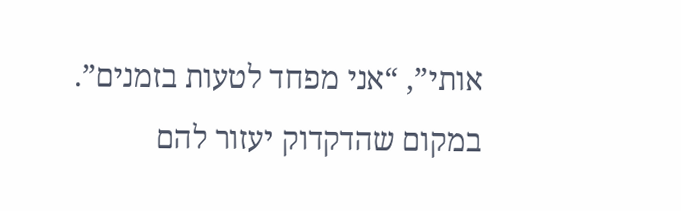אותי”, “אני מפחד לטעות בזמנים”. במקום שהדקדוק יעזור להם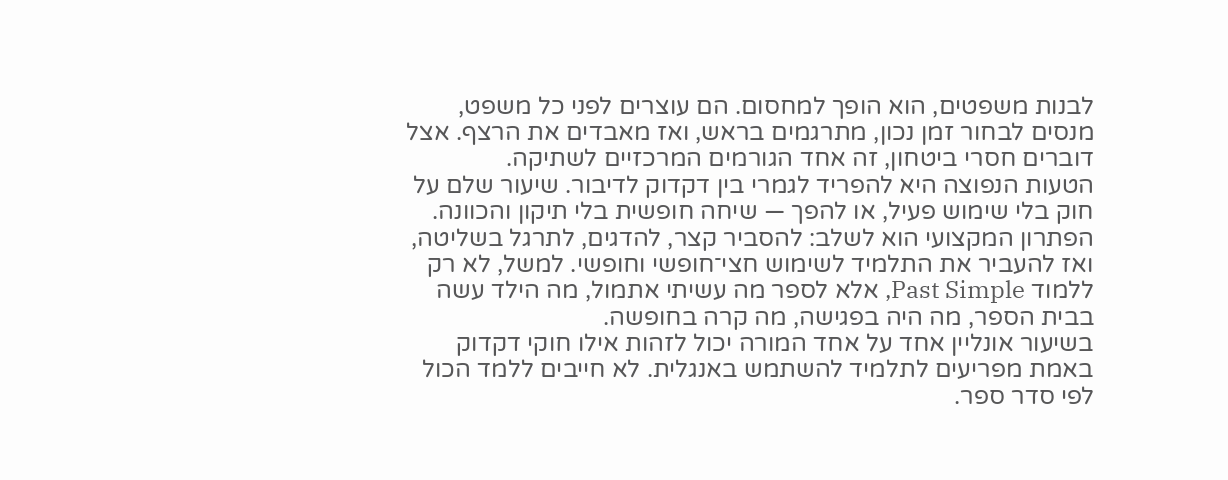לבנות משפטים, הוא הופך למחסום. הם עוצרים לפני כל משפט, מנסים לבחור זמן נכון, מתרגמים בראש, ואז מאבדים את הרצף. אצל דוברים חסרי ביטחון, זה אחד הגורמים המרכזיים לשתיקה.
הטעות הנפוצה היא להפריד לגמרי בין דקדוק לדיבור. שיעור שלם על חוק בלי שימוש פעיל, או להפך — שיחה חופשית בלי תיקון והכוונה. הפתרון המקצועי הוא לשלב: להסביר קצר, להדגים, לתרגל בשליטה, ואז להעביר את התלמיד לשימוש חצי־חופשי וחופשי. למשל, לא רק ללמוד Past Simple, אלא לספר מה עשיתי אתמול, מה הילד עשה בבית הספר, מה היה בפגישה, מה קרה בחופשה.
בשיעור אונליין אחד על אחד המורה יכול לזהות אילו חוקי דקדוק באמת מפריעים לתלמיד להשתמש באנגלית. לא חייבים ללמד הכול לפי סדר ספר.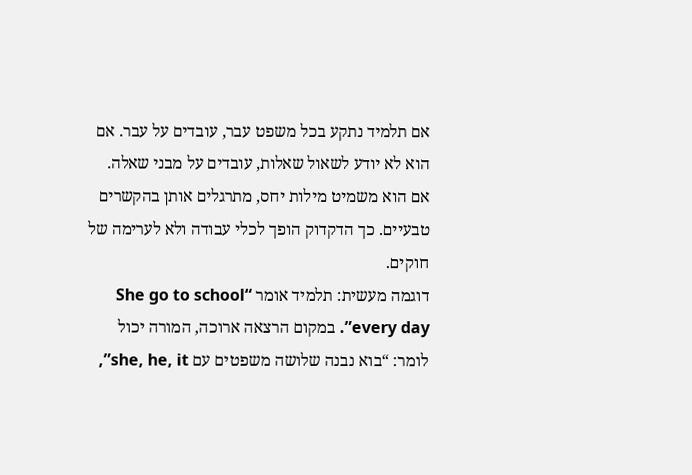אם תלמיד נתקע בכל משפט עבר, עובדים על עבר. אם הוא לא יודע לשאול שאלות, עובדים על מבני שאלה. אם הוא משמיט מילות יחס, מתרגלים אותן בהקשרים טבעיים. כך הדקדוק הופך לכלי עבודה ולא לערימה של חוקים.
דוגמה מעשית: תלמיד אומר “She go to school every day”. במקום הרצאה ארוכה, המורה יכול לומר: “בוא נבנה שלושה משפטים עם she, he, it”,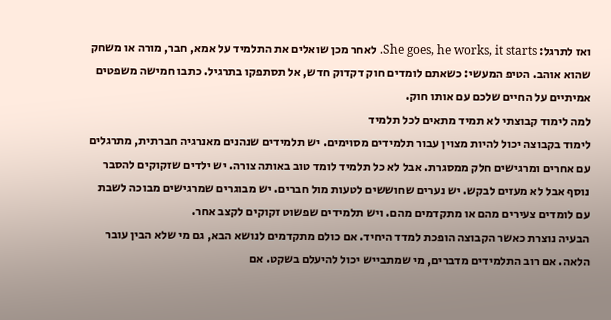ואז לתרגל: She goes, he works, it starts. לאחר מכן שואלים את התלמיד על אמא, חבר, מורה או משחק שהוא אוהב. הטיפ המעשי: כשאתם לומדים חוק דקדוק חדש, אל תסתפקו בתרגיל. כתבו חמישה משפטים אמיתיים על החיים שלכם עם אותו חוק.
למה לימוד קבוצתי לא תמיד מתאים לכל תלמיד
לימוד בקבוצה יכול להיות מצוין עבור תלמידים מסוימים. יש תלמידים שנהנים מאנרגיה חברתית, מתרגלים עם אחרים ומרגישים חלק ממסגרת. אבל לא כל תלמיד לומד טוב באותה צורה. יש ילדים שזקוקים להסבר נוסף אבל לא מעזים לבקש. יש נערים שחוששים לטעות מול חברים. יש מבוגרים שמרגישים מבוכה לשבת עם לומדים צעירים מהם או מתקדמים מהם. ויש תלמידים שפשוט זקוקים לקצב אחר.
הבעיה נוצרת כאשר הקבוצה הופכת למדד היחיד. אם כולם מתקדמים לנושא הבא, גם מי שלא הבין עובר הלאה. אם רוב התלמידים מדברים, מי שמתבייש יכול להיעלם בשקט. אם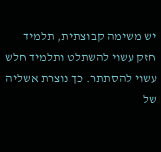יש משימה קבוצתית, תלמיד חזק עשוי להשתלט ותלמיד חלש עשוי להסתתר. כך נוצרת אשליה של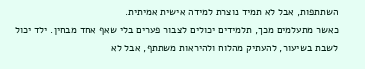השתתפות, אבל לא תמיד נוצרת למידה אישית אמיתית.
כאשר מתעלמים מכך, תלמידים יכולים לצבור פערים בלי שאף אחד מבחין. ילד יכול לשבת בשיעור, להעתיק מהלוח ולהיראות משתתף, אבל לא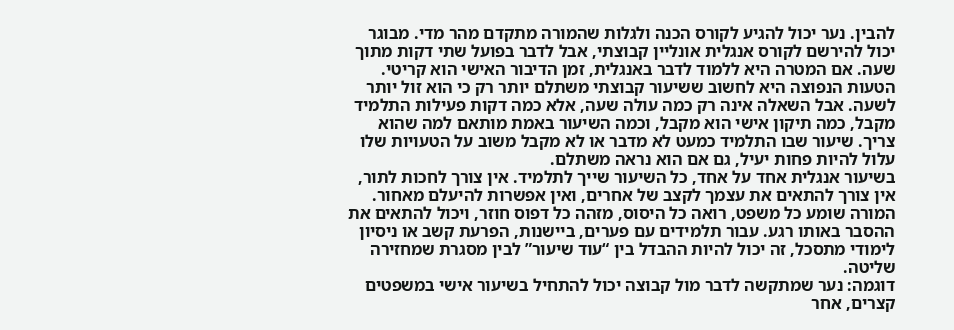להבין. נער יכול להגיע לקורס הכנה ולגלות שהמורה מתקדם מהר מדי. מבוגר יכול להירשם לקורס אנגלית אונליין קבוצתי, אבל לדבר בפועל שתי דקות מתוך שעה. אם המטרה היא ללמוד לדבר באנגלית, זמן הדיבור האישי הוא קריטי.
הטעות הנפוצה היא לחשוב ששיעור קבוצתי משתלם יותר רק כי הוא זול יותר לשעה. אבל השאלה אינה רק כמה עולה שעה, אלא כמה דקות פעילות התלמיד מקבל, כמה תיקון אישי הוא מקבל, וכמה השיעור באמת מותאם למה שהוא צריך. שיעור שבו התלמיד כמעט לא מדבר או לא מקבל משוב על הטעויות שלו עלול להיות פחות יעיל, גם אם הוא נראה משתלם.
בשיעור אנגלית אחד על אחד, כל השיעור שייך לתלמיד. אין צורך לחכות לתור, אין צורך להתאים את עצמך לקצב של אחרים, ואין אפשרות להיעלם מאחור. המורה שומע כל משפט, רואה כל היסוס, מזהה כל דפוס חוזר, ויכול להתאים את ההסבר באותו רגע. עבור תלמידים עם פערים, ביישנות, הפרעת קשב או ניסיון לימודי מתסכל, זה יכול להיות ההבדל בין “עוד שיעור” לבין מסגרת שמחזירה שליטה.
דוגמה: נער שמתקשה לדבר מול קבוצה יכול להתחיל בשיעור אישי במשפטים קצרים, אחר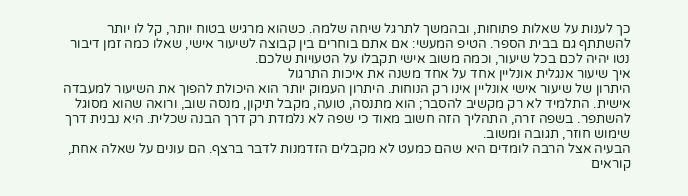כך לענות על שאלות פתוחות, ובהמשך לתרגל שיחה שלמה. כשהוא מרגיש בטוח יותר, קל לו יותר להשתתף גם בבית הספר. הטיפ המעשי: אם אתם בוחרים בין קבוצה לשיעור אישי, שאלו כמה זמן דיבור נטו יהיה לכם בכל שיעור, וכמה משוב אישי תקבלו על הטעויות שלכם.
איך שיעור אנגלית אונליין אחד על אחד משנה את איכות התרגול
היתרון של שיעור אישי אונליין אינו רק הנוחות. היתרון העמוק יותר הוא היכולת להפוך את השיעור למעבדה אישית. התלמיד לא רק מקשיב להסבר; הוא מתנסה, טועה, מקבל תיקון, מנסה שוב, ורואה שהוא מסוגל להשתפר. בשפה זרה, התהליך הזה חשוב מאוד כי שפה לא נלמדת רק דרך הבנה שכלית. היא נבנית דרך שימוש חוזר, תגובה ומשוב.
הבעיה אצל הרבה לומדים היא שהם כמעט לא מקבלים הזדמנות לדבר ברצף. הם עונים על שאלה אחת, קוראים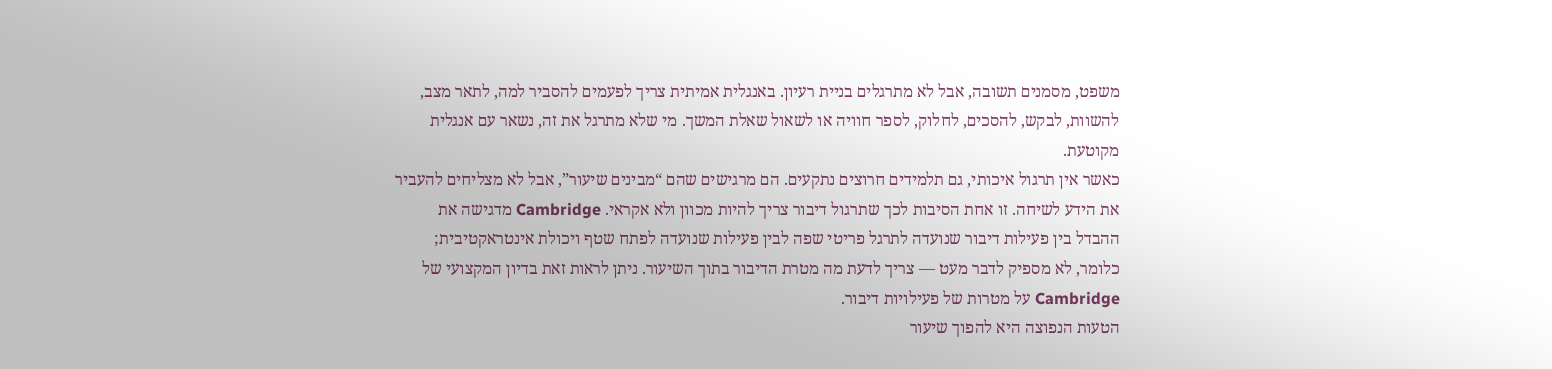משפט, מסמנים תשובה, אבל לא מתרגלים בניית רעיון. באנגלית אמיתית צריך לפעמים להסביר למה, לתאר מצב, להשוות, לבקש, להסכים, לחלוק, לספר חוויה או לשאול שאלת המשך. מי שלא מתרגל את זה, נשאר עם אנגלית מקוטעת.
כאשר אין תרגול איכותי, גם תלמידים חרוצים נתקעים. הם מרגישים שהם “מבינים שיעור”, אבל לא מצליחים להעביר את הידע לשיחה. זו אחת הסיבות לכך שתרגול דיבור צריך להיות מכוון ולא אקראי. Cambridge מדגישה את ההבדל בין פעילות דיבור שנועדה לתרגל פריטי שפה לבין פעילות שנועדה לפתח שטף ויכולת אינטראקטיבית; כלומר, לא מספיק לדבר מעט — צריך לדעת מה מטרת הדיבור בתוך השיעור. ניתן לראות זאת בדיון המקצועי של Cambridge על מטרות של פעילויות דיבור.
הטעות הנפוצה היא להפוך שיעור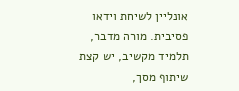אונליין לשיחת וידאו פסיבית. מורה מדבר, תלמיד מקשיב, יש קצת שיתוף מסך,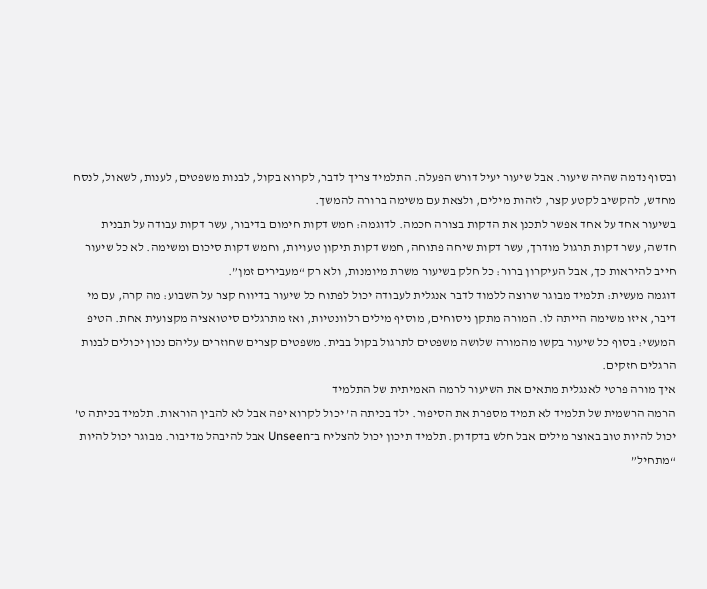ובסוף נדמה שהיה שיעור. אבל שיעור יעיל דורש הפעלה. התלמיד צריך לדבר, לקרוא בקול, לבנות משפטים, לענות, לשאול, לנסח מחדש, להקשיב לקטע קצר, לזהות מילים, ולצאת עם משימה ברורה להמשך.
בשיעור אחד על אחד אפשר לתכנן את הדקות בצורה חכמה. לדוגמה: חמש דקות חימום בדיבור, עשר דקות עבודה על תבנית חדשה, עשר דקות תרגול מודרך, עשר דקות שיחה פתוחה, חמש דקות תיקון טעויות, וחמש דקות סיכום ומשימה. לא כל שיעור חייב להיראות כך, אבל העיקרון ברור: כל חלק בשיעור משרת מיומנות, ולא רק “מעבירים זמן”.
דוגמה מעשית: תלמיד מבוגר שרוצה ללמוד לדבר אנגלית לעבודה יכול לפתוח כל שיעור בדיווח קצר על השבוע: מה קרה, עם מי דיבר, איזו משימה הייתה לו. המורה מתקן ניסוחים, מוסיף מילים רלוונטיות, ואז מתרגלים סיטואציה מקצועית אחת. הטיפ המעשי: בסוף כל שיעור בקשו מהמורה שלושה משפטים לתרגול בקול בבית. משפטים קצרים שחוזרים עליהם נכון יכולים לבנות הרגלים חזקים.
איך מורה פרטי לאנגלית מתאים את השיעור לרמה האמיתית של התלמיד
הרמה הרשמית של תלמיד לא תמיד מספרת את הסיפור. ילד בכיתה ה’ יכול לקרוא יפה אבל לא להבין הוראות. תלמיד בכיתה ט’ יכול להיות טוב באוצר מילים אבל חלש בדקדוק. תלמיד תיכון יכול להצליח ב־Unseen אבל להיבהל מדיבור. מבוגר יכול להיות “מתחיל”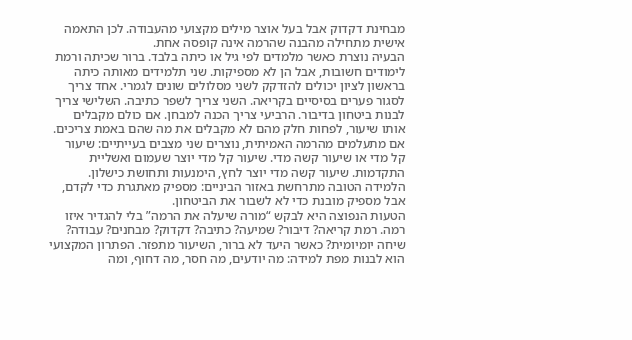מבחינת דקדוק אבל בעל אוצר מילים מקצועי מהעבודה. לכן התאמה אישית מתחילה מהבנה שהרמה אינה קופסה אחת.
הבעיה נוצרת כאשר מלמדים לפי גיל או כיתה בלבד. ברור שכיתה ורמת לימודים חשובות, אבל הן לא מספיקות. שני תלמידים מאותה כיתה בראשון לציון יכולים להזדקק לשני מסלולים שונים לגמרי. אחד צריך לסגור פערים בסיסיים בקריאה. השני צריך לשפר כתיבה. השלישי צריך לבנות ביטחון בדיבור. הרביעי צריך הכנה למבחן. אם כולם מקבלים אותו שיעור, לפחות חלק מהם לא מקבלים את מה שהם באמת צריכים.
אם מתעלמים מהרמה האמיתית, נוצרים שני מצבים בעייתיים: שיעור קל מדי או שיעור קשה מדי. שיעור קל מדי יוצר שעמום ואשליית התקדמות. שיעור קשה מדי יוצר לחץ, הימנעות ותחושת כישלון. הלמידה הטובה מתרחשת באזור הביניים: מספיק מאתגרת כדי לקדם, אבל מספיק מובנת כדי לא לשבור את הביטחון.
הטעות הנפוצה היא לבקש “מורה שיעלה את הרמה” בלי להגדיר איזו רמה. רמת קריאה? דיבור? שמיעה? כתיבה? דקדוק? מבחנים? עבודה? שיחה יומיומית? כאשר היעד לא ברור, השיעור מתפזר. הפתרון המקצועי הוא לבנות מפת למידה: מה יודעים, מה חסר, מה דחוף, ומה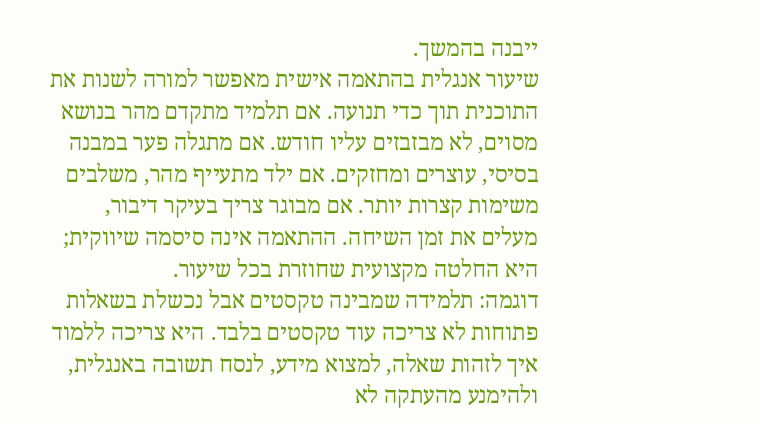ייבנה בהמשך.
שיעור אנגלית בהתאמה אישית מאפשר למורה לשנות את התוכנית תוך כדי תנועה. אם תלמיד מתקדם מהר בנושא מסוים, לא מבזבזים עליו חודש. אם מתגלה פער במבנה בסיסי, עוצרים ומחזקים. אם ילד מתעייף מהר, משלבים משימות קצרות יותר. אם מבוגר צריך בעיקר דיבור, מעלים את זמן השיחה. ההתאמה אינה סיסמה שיווקית; היא החלטה מקצועית שחוזרת בכל שיעור.
דוגמה: תלמידה שמבינה טקסטים אבל נכשלת בשאלות פתוחות לא צריכה עוד טקסטים בלבד. היא צריכה ללמוד איך לזהות שאלה, למצוא מידע, לנסח תשובה באנגלית, ולהימנע מהעתקה לא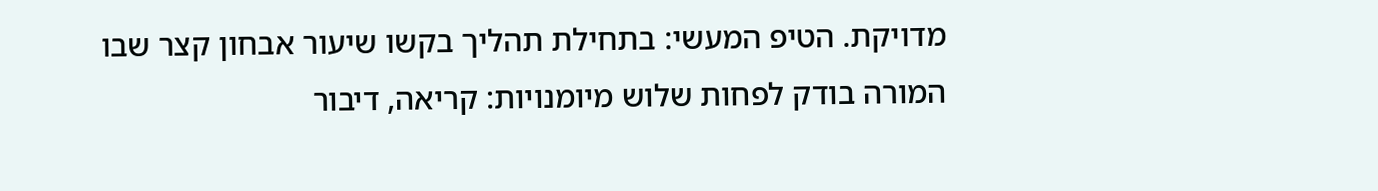מדויקת. הטיפ המעשי: בתחילת תהליך בקשו שיעור אבחון קצר שבו המורה בודק לפחות שלוש מיומנויות: קריאה, דיבור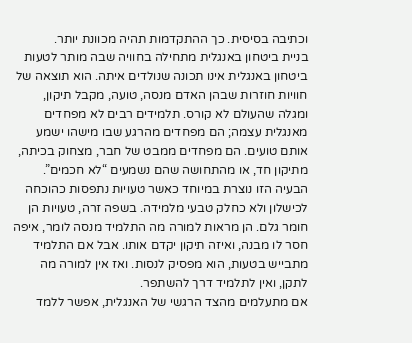וכתיבה בסיסית. כך ההתקדמות תהיה מכוונת יותר.
בניית ביטחון באנגלית מתחילה בחוויה שבה מותר לטעות
ביטחון באנגלית אינו תכונה שנולדים איתה. הוא תוצאה של חוויות חוזרות שבהן האדם מנסה, טועה, מקבל תיקון, ומגלה שהעולם לא קורס. תלמידים רבים לא מפחדים מאנגלית עצמה; הם מפחדים מהרגע שבו מישהו ישמע אותם טועים. הם מפחדים ממבט של חבר, מצחוק בכיתה, מתיקון חד, או מהתחושה שהם נשמעים “לא חכמים”.
הבעיה הזו נוצרת במיוחד כאשר טעויות נתפסות כהוכחה לכישלון ולא כחלק טבעי מלמידה. בשפה זרה, טעויות הן חומר גלם. הן מראות למורה מה התלמיד מנסה לומר, איפה חסר לו מבנה, ואיזה תיקון יקדם אותו. אבל אם התלמיד מתבייש בטעות, הוא מפסיק לנסות. ואז אין למורה מה לתקן, ואין לתלמיד דרך להשתפר.
אם מתעלמים מהצד הרגשי של האנגלית, אפשר ללמד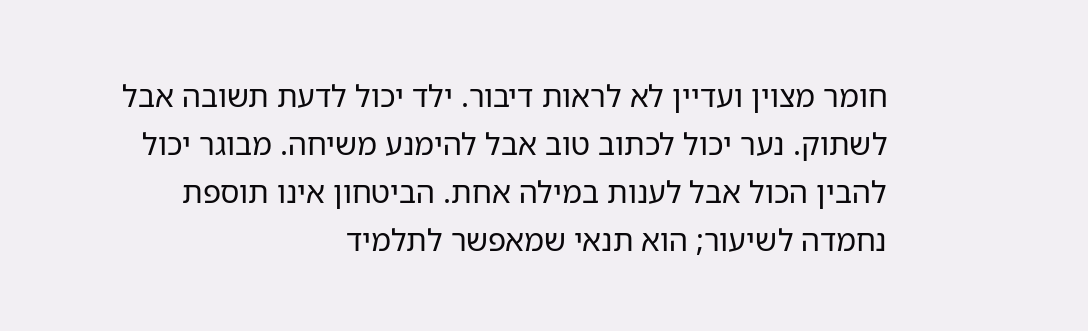חומר מצוין ועדיין לא לראות דיבור. ילד יכול לדעת תשובה אבל לשתוק. נער יכול לכתוב טוב אבל להימנע משיחה. מבוגר יכול להבין הכול אבל לענות במילה אחת. הביטחון אינו תוספת נחמדה לשיעור; הוא תנאי שמאפשר לתלמיד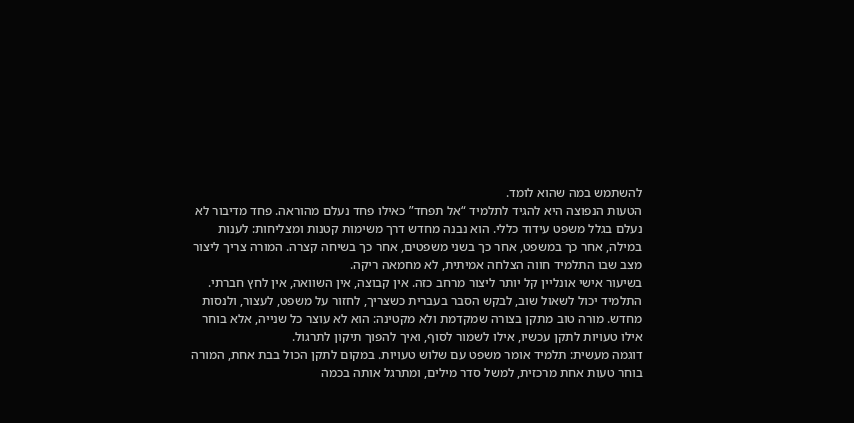להשתמש במה שהוא לומד.
הטעות הנפוצה היא להגיד לתלמיד “אל תפחד” כאילו פחד נעלם מהוראה. פחד מדיבור לא נעלם בגלל משפט עידוד כללי. הוא נבנה מחדש דרך משימות קטנות ומצליחות: לענות במילה, אחר כך במשפט, אחר כך בשני משפטים, אחר כך בשיחה קצרה. המורה צריך ליצור מצב שבו התלמיד חווה הצלחה אמיתית, לא מחמאה ריקה.
בשיעור אישי אונליין קל יותר ליצור מרחב כזה. אין קבוצה, אין השוואה, אין לחץ חברתי. התלמיד יכול לשאול שוב, לבקש הסבר בעברית כשצריך, לחזור על משפט, לעצור, ולנסות מחדש. מורה טוב מתקן בצורה שמקדמת ולא מקטינה: הוא לא עוצר כל שנייה, אלא בוחר אילו טעויות לתקן עכשיו, אילו לשמור לסוף, ואיך להפוך תיקון לתרגול.
דוגמה מעשית: תלמיד אומר משפט עם שלוש טעויות. במקום לתקן הכול בבת אחת, המורה בוחר טעות אחת מרכזית, למשל סדר מילים, ומתרגל אותה בכמה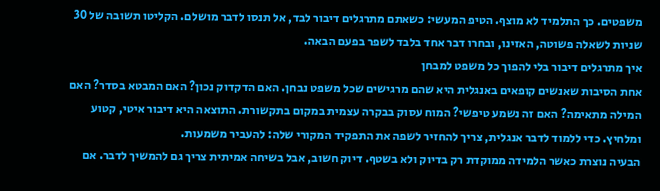משפטים. כך התלמיד לא מוצף. הטיפ המעשי: כשאתם מתרגלים דיבור לבד, אל תנסו לדבר מושלם. הקליטו תשובה של 30 שניות לשאלה פשוטה, האזינו, ובחרו דבר אחד בלבד לשפר בפעם הבאה.
איך מתרגלים דיבור בלי להפוך כל משפט למבחן
אחת הסיבות שאנשים קופאים באנגלית היא שהם מרגישים שכל משפט נבחן. האם הדקדוק נכון? האם המבטא בסדר? האם המילה מתאימה? האם זה נשמע טיפשי? המוח עסוק בבקרה עצמית במקום בתקשורת. התוצאה היא דיבור איטי, קטוע ומלחיץ. כדי ללמוד לדבר אנגלית, צריך להחזיר לשפה את התפקיד המקורי שלה: להעביר משמעות.
הבעיה נוצרת כאשר הלמידה ממוקדת רק בדיוק ולא בשטף. דיוק חשוב, אבל בשיחה אמיתית צריך גם להמשיך לדבר. אם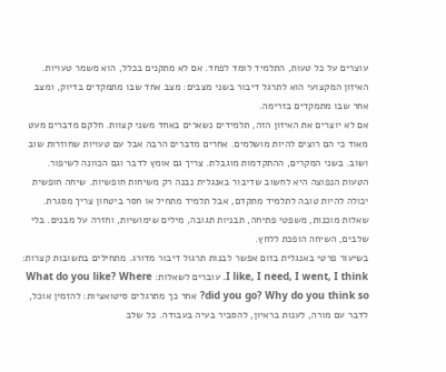עוצרים על כל טעות, התלמיד לומד לפחד. אם לא מתקנים בכלל, הוא משמר טעויות. האיזון המקצועי הוא לתרגל דיבור בשני מצבים: מצב אחד שבו מתמקדים בדיוק, ומצב אחר שבו מתמקדים בזרימה.
אם לא יוצרים את האיזון הזה, תלמידים נשארים באחד משני קצוות. חלקם מדברים מעט מאוד כי הם רוצים להיות מושלמים. אחרים מדברים הרבה אבל עם טעויות שחוזרות שוב ושוב. בשני המקרים, ההתקדמות מוגבלת. צריך גם אומץ לדבר וגם הכוונה לשיפור.
הטעות הנפוצה היא לחשוב שדיבור באנגלית נבנה רק משיחות חופשיות. שיחה חופשית יכולה להיות טובה לתלמיד מתקדם, אבל תלמיד מתחיל או חסר ביטחון צריך מסגרת. שאלות מוכנות, משפטי פתיחה, תבניות תגובה, מילים שימושיות, וחזרה על מבנים. בלי שלבים, השיחה הופכת ללחץ.
בשיעור פרטי באנגלית בזום אפשר לבנות תרגול דיבור מדורג. מתחילים בתשובות קצרות: I like, I need, I went, I think. עוברים לשאלות: What do you like? Where did you go? Why do you think so? אחר כך מתרגלים סיטואציות: להזמין אוכל, לדבר עם מורה, לענות בראיון, להסביר בעיה בעבודה. כל שלב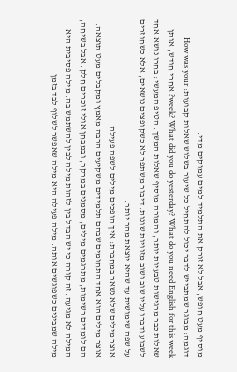מוסיף מעט חופש, אבל לא זורק את התלמיד למים עמוקים מדי.
דוגמה: מבוגר שמתבייש לדבר יכול להתחיל כל שיעור בשלוש שאלות קבועות: How was your week? What did you do yesterday? What do you need English for this week? אחרי חודש, אותן שאלות כבר מרגישות טבעיות יותר, והמורה מוסיף שאלות המשך. הטיפ המעשי: בחרו נושא אחד לשבוע ודברו עליו שוב ושוב מזוויות שונות. דיבור משתפר לא כשקופצים נושאים, אלא כשחוזרים על שפה שימושית עד שהיא יוצאת מהר יותר.
אוצר מילים שלא נשאר במחברת: איך הופכים מילים לשפה פעילה
אוצר מילים הוא אחד התחומים שבהם תלמידים משקיעים הרבה מאמץ ומקבלים מעט תוצאה. הם לומדים רשימות, מתרגמים מילים, מסמנים במרקר, ובמבחן אולי זוכרים חלק. אבל בשיחה, המילה לא מגיעה. זה קורה כי יש הבדל בין לזהות מילה לבין להשתמש בה. מילה פסיבית היא מילה שמבינים כשפוגשים אותה. מילה פעילה היא מילה שאפשר לשלוף לבד בזמן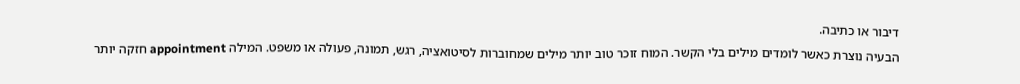דיבור או כתיבה.
הבעיה נוצרת כאשר לומדים מילים בלי הקשר. המוח זוכר טוב יותר מילים שמחוברות לסיטואציה, רגש, תמונה, פעולה או משפט. המילה appointment חזקה יותר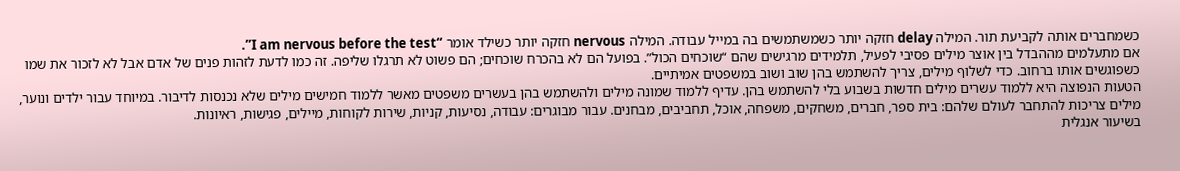כשמחברים אותה לקביעת תור. המילה delay חזקה יותר כשמשתמשים בה במייל עבודה. המילה nervous חזקה יותר כשילד אומר “I am nervous before the test”.
אם מתעלמים מההבדל בין אוצר מילים פסיבי לפעיל, תלמידים מרגישים שהם “שוכחים הכול”. בפועל הם לא בהכרח שוכחים; הם פשוט לא תרגלו שליפה. זה כמו לדעת לזהות פנים של אדם אבל לא לזכור את שמו כשפוגשים אותו ברחוב. כדי לשלוף מילים, צריך להשתמש בהן שוב ושוב במשפטים אמיתיים.
הטעות הנפוצה היא ללמוד עשרים מילים חדשות בשבוע בלי להשתמש בהן. עדיף ללמוד שמונה מילים ולהשתמש בהן בעשרים משפטים מאשר ללמוד חמישים מילים שלא נכנסות לדיבור. במיוחד עבור ילדים ונוער, מילים צריכות להתחבר לעולם שלהם: בית ספר, חברים, משחקים, משפחה, אוכל, תחביבים, מבחנים. עבור מבוגרים: עבודה, נסיעות, קניות, שירות לקוחות, מיילים, פגישות, ראיונות.
בשיעור אנגלית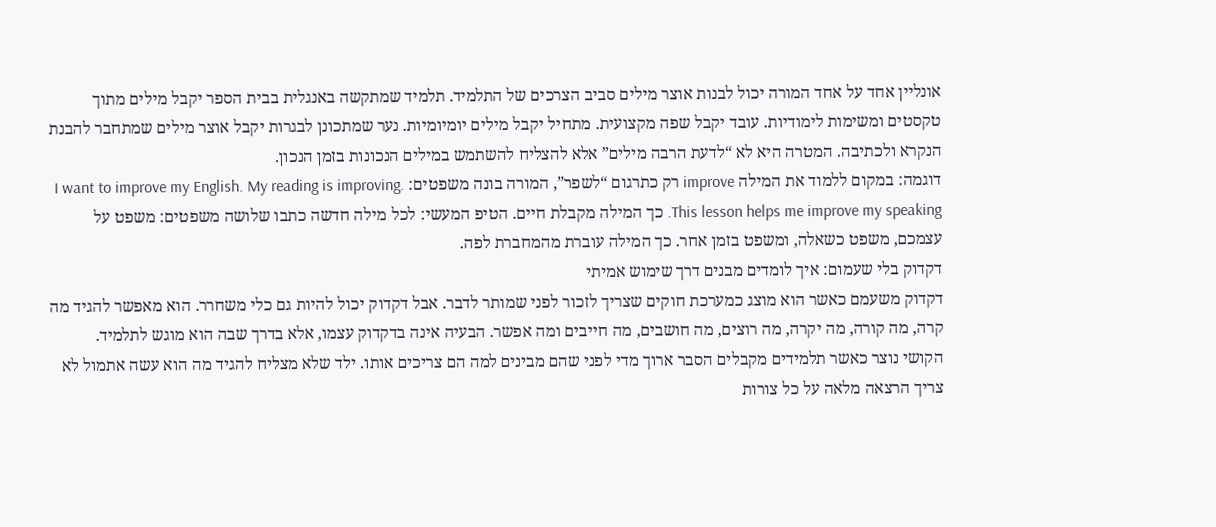אונליין אחד על אחד המורה יכול לבנות אוצר מילים סביב הצרכים של התלמיד. תלמיד שמתקשה באנגלית בבית הספר יקבל מילים מתוך טקסטים ומשימות לימודיות. עובד יקבל שפה מקצועית. מתחיל יקבל מילים יומיומיות. נער שמתכונן לבגרות יקבל אוצר מילים שמתחבר להבנת הנקרא ולכתיבה. המטרה היא לא “לדעת הרבה מילים” אלא להצליח להשתמש במילים הנכונות בזמן הנכון.
דוגמה: במקום ללמוד את המילה improve רק כתרגום “לשפר”, המורה בונה משפטים: I want to improve my English. My reading is improving. This lesson helps me improve my speaking. כך המילה מקבלת חיים. הטיפ המעשי: לכל מילה חדשה כתבו שלושה משפטים: משפט על עצמכם, משפט כשאלה, ומשפט בזמן אחר. כך המילה עוברת מהמחברת לפה.
דקדוק בלי שעמום: איך לומדים מבנים דרך שימוש אמיתי
דקדוק משעמם כאשר הוא מוצג כמערכת חוקים שצריך לזכור לפני שמותר לדבר. אבל דקדוק יכול להיות גם כלי משחרר. הוא מאפשר להגיד מה קרה, מה קורה, מה יקרה, מה רוצים, מה חושבים, מה חייבים ומה אפשר. הבעיה אינה בדקדוק עצמו, אלא בדרך שבה הוא מוגש לתלמיד.
הקושי נוצר כאשר תלמידים מקבלים הסבר ארוך מדי לפני שהם מבינים למה הם צריכים אותו. ילד שלא מצליח להגיד מה הוא עשה אתמול לא צריך הרצאה מלאה על כל צורות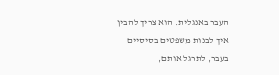העבר באנגלית. הוא צריך להבין איך לבנות משפטים בסיסיים בעבר, לתרגל אותם,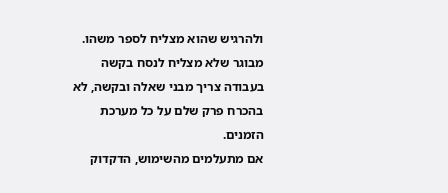ולהרגיש שהוא מצליח לספר משהו. מבוגר שלא מצליח לנסח בקשה בעבודה צריך מבני שאלה ובקשה, לא בהכרח פרק שלם על כל מערכת הזמנים.
אם מתעלמים מהשימוש, הדקדוק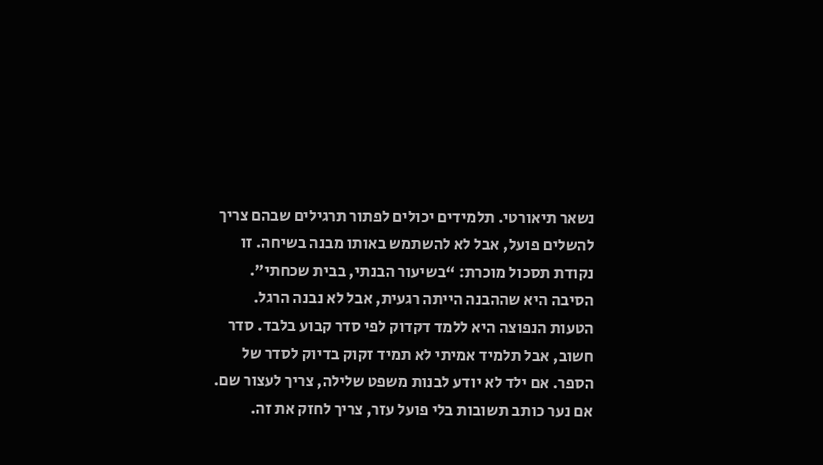נשאר תיאורטי. תלמידים יכולים לפתור תרגילים שבהם צריך להשלים פועל, אבל לא להשתמש באותו מבנה בשיחה. זו נקודת תסכול מוכרת: “בשיעור הבנתי, בבית שכחתי”. הסיבה היא שההבנה הייתה רגעית, אבל לא נבנה הרגל.
הטעות הנפוצה היא ללמד דקדוק לפי סדר קבוע בלבד. סדר חשוב, אבל תלמיד אמיתי לא תמיד זקוק בדיוק לסדר של הספר. אם ילד לא יודע לבנות משפט שלילה, צריך לעצור שם. אם נער כותב תשובות בלי פועל עזר, צריך לחזק את זה.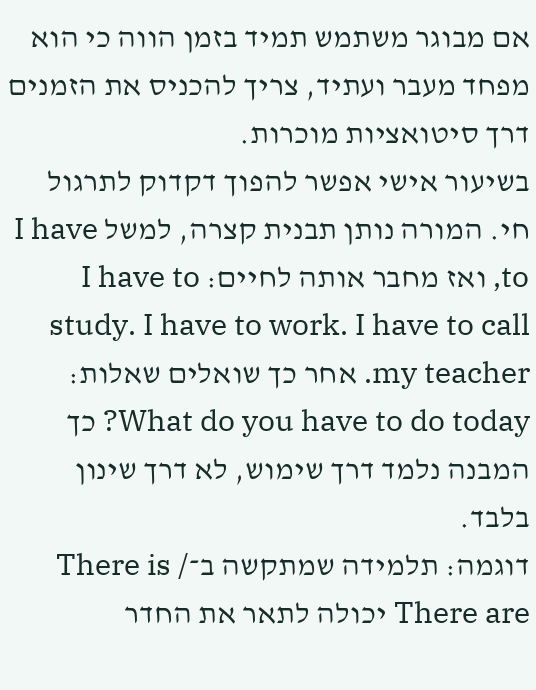אם מבוגר משתמש תמיד בזמן הווה כי הוא מפחד מעבר ועתיד, צריך להכניס את הזמנים דרך סיטואציות מוכרות.
בשיעור אישי אפשר להפוך דקדוק לתרגול חי. המורה נותן תבנית קצרה, למשל I have to, ואז מחבר אותה לחיים: I have to study. I have to work. I have to call my teacher. אחר כך שואלים שאלות: What do you have to do today? כך המבנה נלמד דרך שימוש, לא דרך שינון בלבד.
דוגמה: תלמידה שמתקשה ב־There is / There are יכולה לתאר את החדר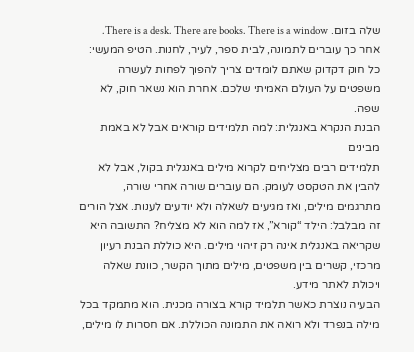שלה בזום. There is a desk. There are books. There is a window. אחר כך עוברים לתמונה, לבית ספר, לעיר, לחנות. הטיפ המעשי: כל חוק דקדוק שאתם לומדים צריך להפוך לפחות לעשרה משפטים על העולם האמיתי שלכם. אחרת הוא נשאר חוק, לא שפה.
הבנת הנקרא באנגלית: למה תלמידים קוראים אבל לא באמת מבינים
תלמידים רבים מצליחים לקרוא מילים באנגלית בקול, אבל לא להבין את הטקסט לעומק. הם עוברים שורה אחרי שורה, מתרגמים מילים, ואז מגיעים לשאלה ולא יודעים לענות. אצל הורים זה מבלבל: הילד “קורא”, אז למה הוא לא מצליח? התשובה היא שקריאה באנגלית אינה רק זיהוי מילים. היא כוללת הבנת רעיון מרכזי, קשרים בין משפטים, מילים מתוך הקשר, כוונת שאלה ויכולת לאתר מידע.
הבעיה נוצרת כאשר תלמיד קורא בצורה מכנית. הוא מתמקד בכל מילה בנפרד ולא רואה את התמונה הכוללת. אם חסרות לו מילים,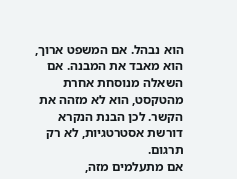הוא נבהל. אם המשפט ארוך, הוא מאבד את המבנה. אם השאלה מנוסחת אחרת מהטקסט, הוא לא מזהה את הקשר. לכן הבנת הנקרא דורשת אסטרטגיות, לא רק תרגום.
אם מתעלמים מזה,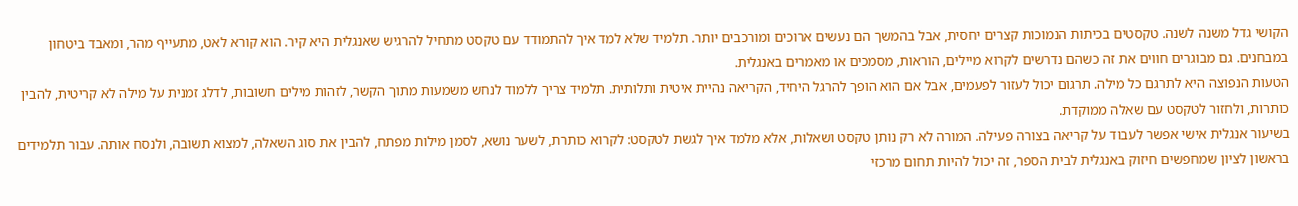הקושי גדל משנה לשנה. טקסטים בכיתות הנמוכות קצרים יחסית, אבל בהמשך הם נעשים ארוכים ומורכבים יותר. תלמיד שלא למד איך להתמודד עם טקסט מתחיל להרגיש שאנגלית היא קיר. הוא קורא לאט, מתעייף מהר, ומאבד ביטחון במבחנים. גם מבוגרים חווים את זה כשהם נדרשים לקרוא מיילים, הוראות, מסמכים או מאמרים באנגלית.
הטעות הנפוצה היא לתרגם כל מילה. תרגום יכול לעזור לפעמים, אבל אם הוא הופך להרגל היחיד, הקריאה נהיית איטית ותלותית. תלמיד צריך ללמוד לנחש משמעות מתוך הקשר, לזהות מילים חשובות, לדלג זמנית על מילה לא קריטית, להבין כותרות, ולחזור לטקסט עם שאלה ממוקדת.
בשיעור אנגלית אישי אפשר לעבוד על קריאה בצורה פעילה. המורה לא רק נותן טקסט ושאלות, אלא מלמד איך לגשת לטקסט: לקרוא כותרת, לשער נושא, לסמן מילות מפתח, להבין את סוג השאלה, למצוא תשובה, ולנסח אותה. עבור תלמידים בראשון לציון שמחפשים חיזוק באנגלית לבית הספר, זה יכול להיות תחום מרכזי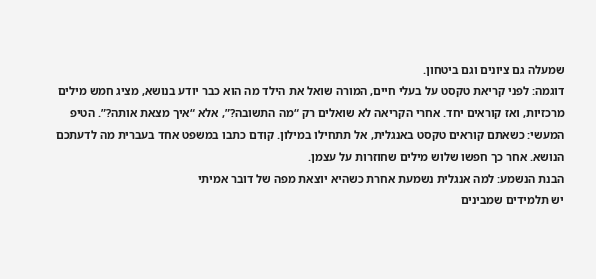שמעלה גם ציונים וגם ביטחון.
דוגמה: לפני קריאת טקסט על בעלי חיים, המורה שואל את הילד מה הוא כבר יודע בנושא, מציג חמש מילים מרכזיות, ואז קוראים יחד. אחרי הקריאה לא שואלים רק “מה התשובה?”, אלא “איך מצאת אותה?”. הטיפ המעשי: כשאתם קוראים טקסט באנגלית, אל תתחילו במילון. קודם כתבו במשפט אחד בעברית מה לדעתכם הנושא. אחר כך חפשו שלוש מילים שחוזרות על עצמן.
הבנת הנשמע: למה אנגלית נשמעת אחרת כשהיא יוצאת מפה של דובר אמיתי
יש תלמידים שמבינים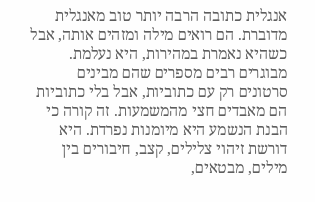אנגלית כתובה הרבה יותר טוב מאנגלית מדוברת. הם רואים מילה ומזהים אותה, אבל כשהיא נאמרת במהירות, היא נעלמת. מבוגרים רבים מספרים שהם מבינים סרטונים רק עם כתוביות, אבל בלי כתוביות הם מאבדים חצי מהמשמעות. זה קורה כי הבנת הנשמע היא מיומנות נפרדת. היא דורשת זיהוי צלילים, קצב, חיבורים בין מילים, מבטאים,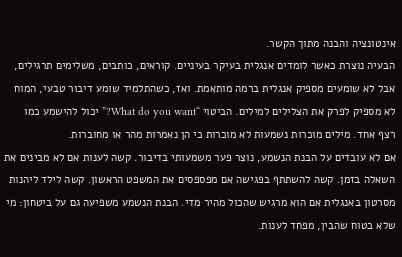אינטונציה והבנה מתוך הקשר.
הבעיה נוצרת כאשר לומדים אנגלית בעיקר בעיניים. קוראים, כותבים, משלימים תרגילים, אבל לא שומעים מספיק אנגלית ברמה מותאמת. ואז, כשהתלמיד שומע דיבור טבעי, המוח לא מספיק לפרק את הצלילים למילים. הביטוי “What do you want?” יכול להישמע כמו רצף אחד. מילים מוכרות נשמעות לא מוכרות כי הן נאמרות מהר או מחוברות.
אם לא עובדים על הבנת הנשמע, נוצר פער משמעותי בדיבור. קשה לענות אם לא מבינים את השאלה בזמן. קשה להשתתף בפגישה אם מפספסים את המשפט הראשון. קשה לילד ליהנות מסרטון באנגלית אם הוא מרגיש שהכול מהיר מדי. הבנת הנשמע משפיעה גם על ביטחון: מי שלא בטוח שהבין, מפחד לענות.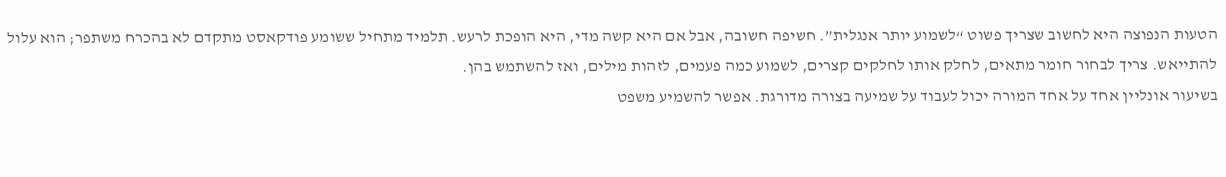הטעות הנפוצה היא לחשוב שצריך פשוט “לשמוע יותר אנגלית”. חשיפה חשובה, אבל אם היא קשה מדי, היא הופכת לרעש. תלמיד מתחיל ששומע פודקאסט מתקדם לא בהכרח משתפר; הוא עלול להתייאש. צריך לבחור חומר מתאים, לחלק אותו לחלקים קצרים, לשמוע כמה פעמים, לזהות מילים, ואז להשתמש בהן.
בשיעור אונליין אחד על אחד המורה יכול לעבוד על שמיעה בצורה מדורגת. אפשר להשמיע משפט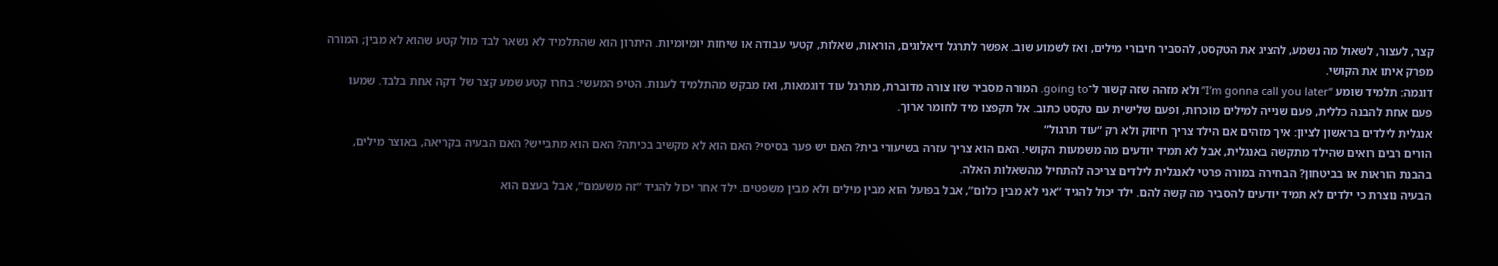קצר, לעצור, לשאול מה נשמע, להציג את הטקסט, להסביר חיבורי מילים, ואז לשמוע שוב. אפשר לתרגל דיאלוגים, הוראות, שאלות, קטעי עבודה או שיחות יומיומיות. היתרון הוא שהתלמיד לא נשאר לבד מול קטע שהוא לא מבין; המורה מפרק איתו את הקושי.
דוגמה: תלמיד שומע “I’m gonna call you later” ולא מזהה שזה קשור ל־going to. המורה מסביר שזו צורה מדוברת, מתרגל עוד דוגמאות, ואז מבקש מהתלמיד לענות. הטיפ המעשי: בחרו קטע שמע קצר של דקה אחת בלבד. שמעו פעם אחת להבנה כללית, פעם שנייה למילים מוכרות, ופעם שלישית עם טקסט כתוב. אל תקפצו מיד לחומר ארוך.
אנגלית לילדים בראשון לציון: איך מזהים אם הילד צריך חיזוק ולא רק “עוד תרגול”
הורים רבים רואים שהילד מתקשה באנגלית, אבל לא תמיד יודעים מה משמעות הקושי. האם הוא צריך עזרה בשיעורי בית? האם יש פער בסיסי? האם הוא לא מקשיב בכיתה? האם הוא מתבייש? האם הבעיה בקריאה, באוצר מילים, בהבנת הוראות או בביטחון? הבחירה במורה פרטי לאנגלית לילדים צריכה להתחיל מהשאלות האלה.
הבעיה נוצרת כי ילדים לא תמיד יודעים להסביר מה קשה להם. ילד יכול להגיד “אני לא מבין כלום”, אבל בפועל הוא מבין מילים ולא מבין משפטים. ילד אחר יכול להגיד “זה משעמם”, אבל בעצם הוא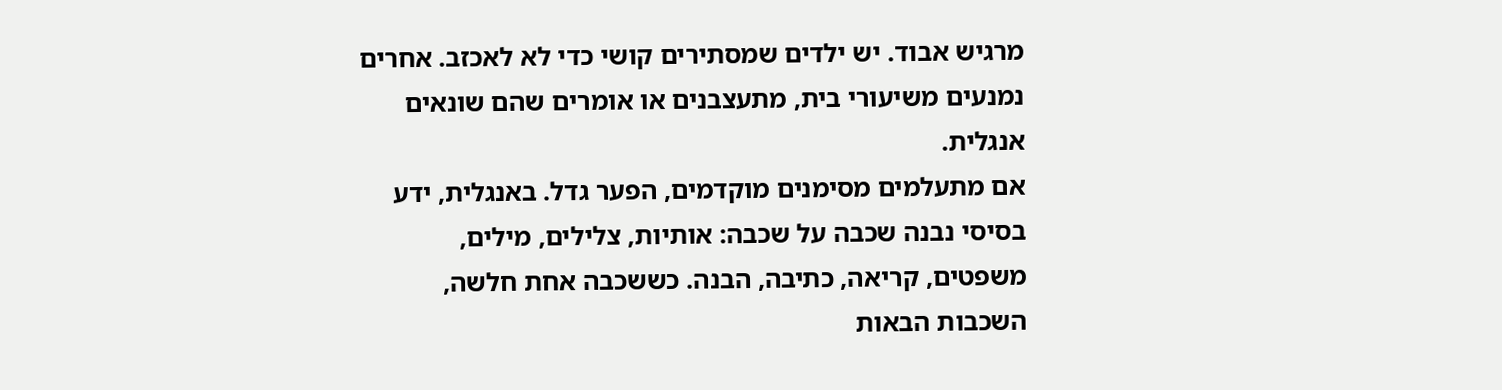מרגיש אבוד. יש ילדים שמסתירים קושי כדי לא לאכזב. אחרים נמנעים משיעורי בית, מתעצבנים או אומרים שהם שונאים אנגלית.
אם מתעלמים מסימנים מוקדמים, הפער גדל. באנגלית, ידע בסיסי נבנה שכבה על שכבה: אותיות, צלילים, מילים, משפטים, קריאה, כתיבה, הבנה. כששכבה אחת חלשה, השכבות הבאות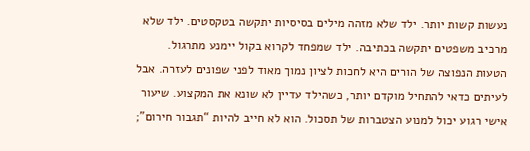נעשות קשות יותר. ילד שלא מזהה מילים בסיסיות יתקשה בטקסטים. ילד שלא מרכיב משפטים יתקשה בכתיבה. ילד שמפחד לקרוא בקול יימנע מתרגול.
הטעות הנפוצה של הורים היא לחכות לציון נמוך מאוד לפני שפונים לעזרה. אבל לעיתים כדאי להתחיל מוקדם יותר, כשהילד עדיין לא שונא את המקצוע. שיעור אישי רגוע יכול למנוע הצטברות של תסכול. הוא לא חייב להיות “תגבור חירום”;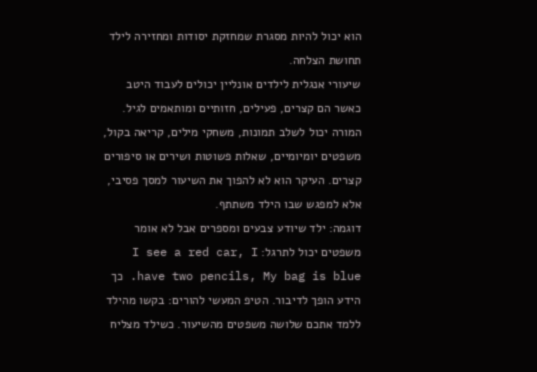הוא יכול להיות מסגרת שמחזקת יסודות ומחזירה לילד תחושת הצלחה.
שיעורי אנגלית לילדים אונליין יכולים לעבוד היטב כאשר הם קצרים, פעילים, חזותיים ומותאמים לגיל. המורה יכול לשלב תמונות, משחקי מילים, קריאה בקול, משפטים יומיומיים, שאלות פשוטות ושירים או סיפורים קצרים. העיקר הוא לא להפוך את השיעור למסך פסיבי, אלא למפגש שבו הילד משתתף.
דוגמה: ילד שיודע צבעים ומספרים אבל לא אומר משפטים יכול לתרגל: I see a red car, I have two pencils, My bag is blue. כך הידע הופך לדיבור. הטיפ המעשי להורים: בקשו מהילד ללמד אתכם שלושה משפטים מהשיעור. כשילד מצליח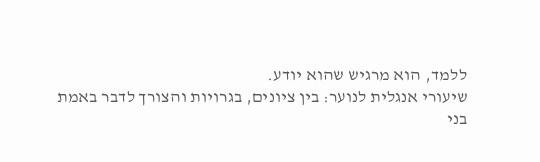ללמד, הוא מרגיש שהוא יודע.
שיעורי אנגלית לנוער: בין ציונים, בגרויות והצורך לדבר באמת
בני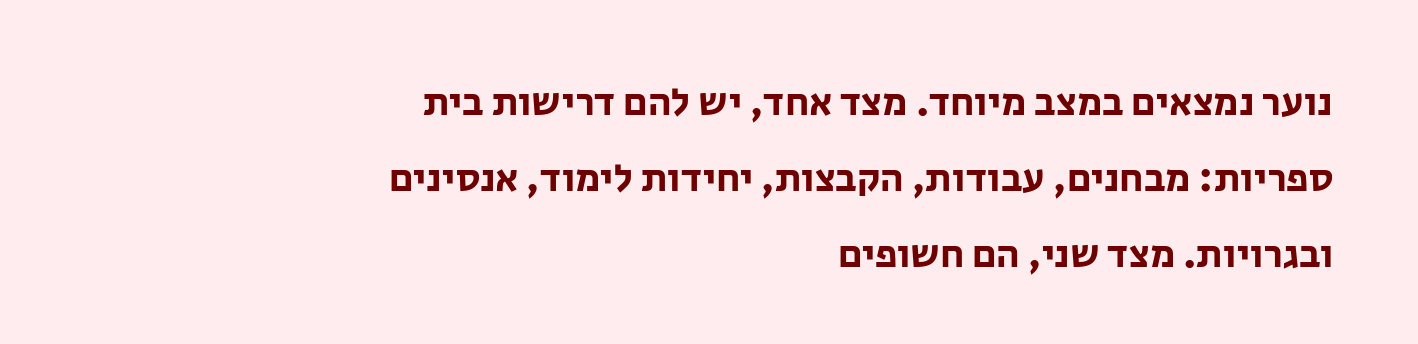נוער נמצאים במצב מיוחד. מצד אחד, יש להם דרישות בית ספריות: מבחנים, עבודות, הקבצות, יחידות לימוד, אנסינים ובגרויות. מצד שני, הם חשופים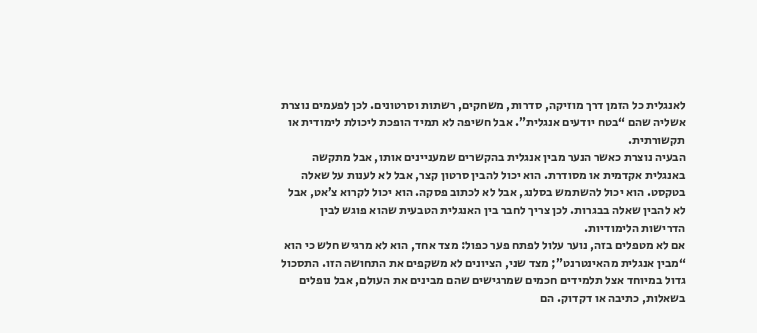לאנגלית כל הזמן דרך מוזיקה, סדרות, משחקים, רשתות וסרטונים. לכן לפעמים נוצרת אשליה שהם “בטח יודעים אנגלית”. אבל חשיפה לא תמיד הופכת ליכולת לימודית או תקשורתית.
הבעיה נוצרת כאשר הנער מבין אנגלית בהקשרים שמעניינים אותו, אבל מתקשה באנגלית אקדמית או מסודרת. הוא יכול להבין סרטון קצר, אבל לא לענות על שאלה בטקסט. הוא יכול להשתמש בסלנג, אבל לא לכתוב פסקה. הוא יכול לקרוא צ’אט, אבל לא להבין שאלה בבגרות. לכן צריך לחבר בין האנגלית הטבעית שהוא פוגש לבין הדרישות הלימודיות.
אם לא מטפלים בזה, נוער עלול לפתח פער כפול: מצד אחד, הוא לא מרגיש חלש כי הוא “מבין אנגלית מהאינטרנט”; מצד שני, הציונים לא משקפים את התחושה הזו. התסכול גדול במיוחד אצל תלמידים חכמים שמרגישים שהם מבינים את העולם, אבל נופלים בשאלות, כתיבה או דקדוק. הם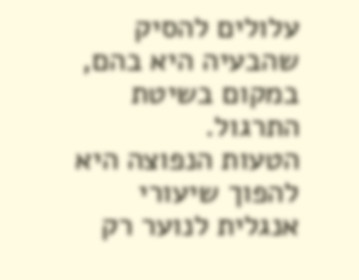עלולים להסיק שהבעיה היא בהם, במקום בשיטת התרגול.
הטעות הנפוצה היא להפוך שיעורי אנגלית לנוער רק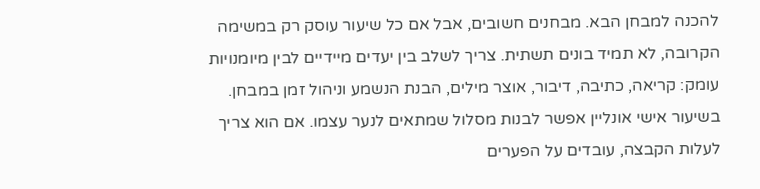להכנה למבחן הבא. מבחנים חשובים, אבל אם כל שיעור עוסק רק במשימה הקרובה, לא תמיד בונים תשתית. צריך לשלב בין יעדים מיידיים לבין מיומנויות עומק: קריאה, כתיבה, דיבור, אוצר מילים, הבנת הנשמע וניהול זמן במבחן.
בשיעור אישי אונליין אפשר לבנות מסלול שמתאים לנער עצמו. אם הוא צריך לעלות הקבצה, עובדים על הפערים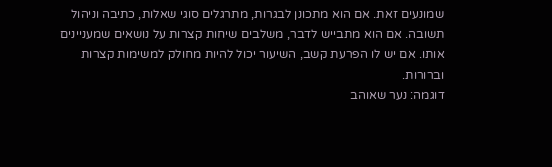שמונעים זאת. אם הוא מתכונן לבגרות, מתרגלים סוגי שאלות, כתיבה וניהול תשובה. אם הוא מתבייש לדבר, משלבים שיחות קצרות על נושאים שמעניינים אותו. אם יש לו הפרעת קשב, השיעור יכול להיות מחולק למשימות קצרות וברורות.
דוגמה: נער שאוהב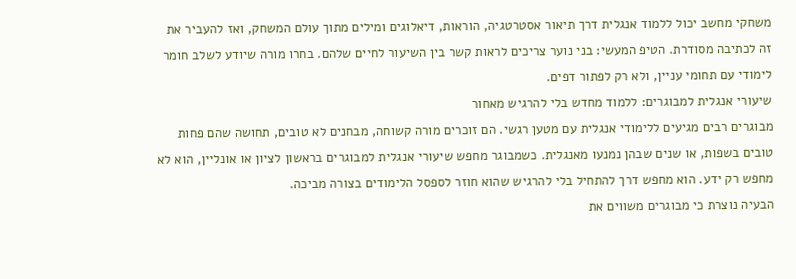משחקי מחשב יכול ללמוד אנגלית דרך תיאור אסטרטגיה, הוראות, דיאלוגים ומילים מתוך עולם המשחק, ואז להעביר את זה לכתיבה מסודרת. הטיפ המעשי: בני נוער צריכים לראות קשר בין השיעור לחיים שלהם. בחרו מורה שיודע לשלב חומר לימודי עם תחומי עניין, ולא רק לפתור דפים.
שיעורי אנגלית למבוגרים: ללמוד מחדש בלי להרגיש מאחור
מבוגרים רבים מגיעים ללימודי אנגלית עם מטען רגשי. הם זוכרים מורה קשוחה, מבחנים לא טובים, תחושה שהם פחות טובים בשפות, או שנים שבהן נמנעו מאנגלית. כשמבוגר מחפש שיעורי אנגלית למבוגרים בראשון לציון או אונליין, הוא לא מחפש רק ידע. הוא מחפש דרך להתחיל בלי להרגיש שהוא חוזר לספסל הלימודים בצורה מביכה.
הבעיה נוצרת כי מבוגרים משווים את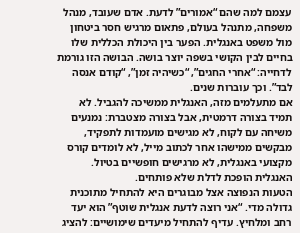עצמם למה שהם “אמורים” לדעת. אדם שעובד, מנהל משפחה, מתנהל בעולם, פתאום מרגיש חסר ביטחון מול משפט באנגלית. הפער בין היכולת הכללית שלו בחיים לבין הקושי בשפה יוצר בושה. הבושה הזו גורמת לדחייה: “אחרי החגים”, “כשיהיה זמן”, “קודם אנסה לבד”. וכך עוברות שנים.
אם מתעלמים מזה, האנגלית ממשיכה להגביל. לא תמיד בצורה דרמטית, אבל בצורה מצטברת: נמנעים משיחה עם לקוח, לא מגישים מועמדות לתפקיד, מבקשים ממישהו אחר לכתוב מייל, לא לומדים קורס מקצועי באנגלית, לא מרגישים חופשיים בטיול. האנגלית הופכת לדלת שלא פותחים.
הטעות הנפוצה אצל מבוגרים היא להתחיל מתוכנית גדולה מדי. “אני רוצה לדעת אנגלית שוטף” הוא יעד רחב ומלחיץ. עדיף להתחיל מיעדים שימושיים: להציג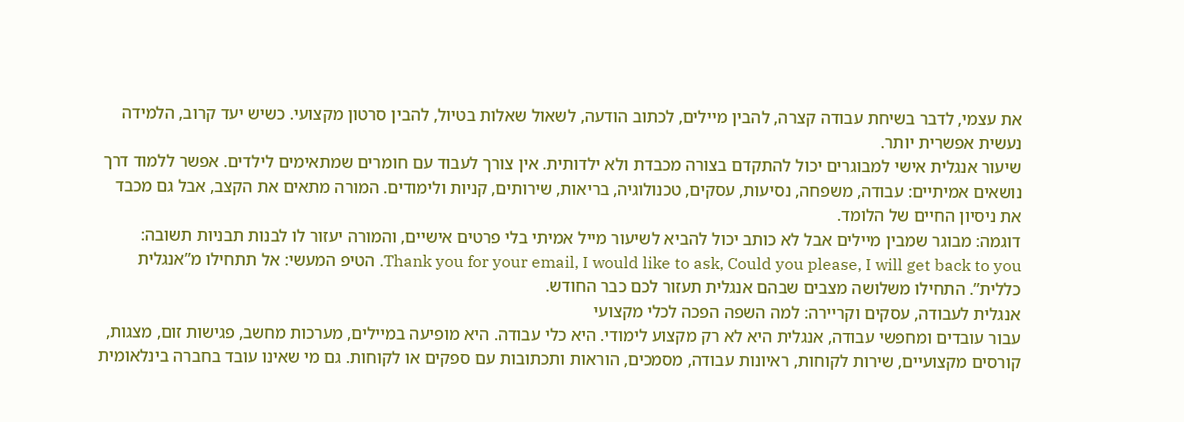את עצמי, לדבר בשיחת עבודה קצרה, להבין מיילים, לכתוב הודעה, לשאול שאלות בטיול, להבין סרטון מקצועי. כשיש יעד קרוב, הלמידה נעשית אפשרית יותר.
שיעור אנגלית אישי למבוגרים יכול להתקדם בצורה מכבדת ולא ילדותית. אין צורך לעבוד עם חומרים שמתאימים לילדים. אפשר ללמוד דרך נושאים אמיתיים: עבודה, משפחה, נסיעות, עסקים, טכנולוגיה, בריאות, שירותים, קניות ולימודים. המורה מתאים את הקצב, אבל גם מכבד את ניסיון החיים של הלומד.
דוגמה: מבוגר שמבין מיילים אבל לא כותב יכול להביא לשיעור מייל אמיתי בלי פרטים אישיים, והמורה יעזור לו לבנות תבניות תשובה: Thank you for your email, I would like to ask, Could you please, I will get back to you. הטיפ המעשי: אל תתחילו מ”אנגלית כללית”. התחילו משלושה מצבים שבהם אנגלית תעזור לכם כבר החודש.
אנגלית לעבודה, עסקים וקריירה: למה השפה הפכה לכלי מקצועי
עבור עובדים ומחפשי עבודה, אנגלית היא לא רק מקצוע לימודי. היא כלי עבודה. היא מופיעה במיילים, מערכות מחשב, פגישות זום, מצגות, קורסים מקצועיים, שירות לקוחות, ראיונות עבודה, מסמכים, הוראות ותכתובות עם ספקים או לקוחות. גם מי שאינו עובד בחברה בינלאומית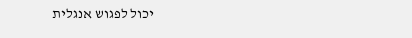יכול לפגוש אנגלית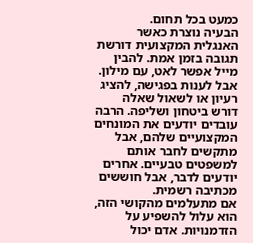כמעט בכל תחום.
הבעיה נוצרת כאשר האנגלית המקצועית דורשת תגובה בזמן אמת. להבין מייל אפשר לאט, עם מילון. אבל לענות בפגישה, להציג רעיון או לשאול שאלה דורש ביטחון ושליפה. הרבה עובדים יודעים את המונחים המקצועיים שלהם, אבל מתקשים לחבר אותם למשפטים טבעיים. אחרים יודעים לדבר, אבל חוששים מכתיבה רשמית.
אם מתעלמים מהקושי הזה, הוא עלול להשפיע על הזדמנויות. אדם יכול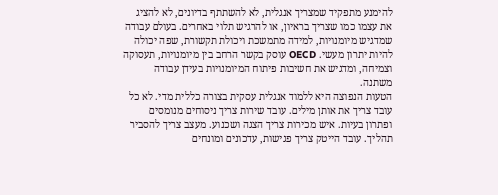להימנע מתפקיד שמצריך אנגלית, לא להשתתף בדיונים, לא להציג את עצמו כמו שצריך בראיון, או להרגיש תלוי באחרים. בעולם עבודה שמדגיש מיומנויות, למידה מתמשכת ויכולת תקשורת, שפה יכולה להיות יתרון מעשי. OECD עוסק בקשר הרחב בין מיומנויות, תעסוקה וצמיחה, ומדגיש את חשיבות פיתוח המיומנויות בעידן עבודה משתנה.
הטעות הנפוצה היא ללמוד אנגלית עסקית בצורה כללית מדי. לא כל עובד צריך את אותן מילים. עובד שירות צריך ניסוחים מנומסים ופתרון בעיות. איש מכירות צריך הצגה ושכנוע. מעצב צריך להסביר תהליך. עובד הייטק צריך פגישות, עדכונים ומונחים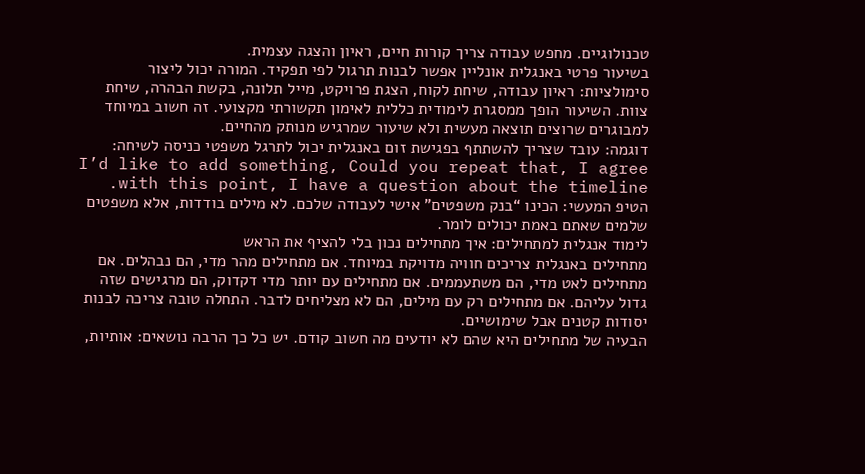טכנולוגיים. מחפש עבודה צריך קורות חיים, ראיון והצגה עצמית.
בשיעור פרטי באנגלית אונליין אפשר לבנות תרגול לפי תפקיד. המורה יכול ליצור סימולציות: ראיון עבודה, שיחת לקוח, הצגת פרויקט, מייל תלונה, בקשת הבהרה, שיחת צוות. השיעור הופך ממסגרת לימודית כללית לאימון תקשורתי מקצועי. זה חשוב במיוחד למבוגרים שרוצים תוצאה מעשית ולא שיעור שמרגיש מנותק מהחיים.
דוגמה: עובד שצריך להשתתף בפגישת זום באנגלית יכול לתרגל משפטי כניסה לשיחה: I’d like to add something, Could you repeat that, I agree with this point, I have a question about the timeline. הטיפ המעשי: הכינו “בנק משפטים” אישי לעבודה שלכם. לא מילים בודדות, אלא משפטים שלמים שאתם באמת יכולים לומר.
לימוד אנגלית למתחילים: איך מתחילים נכון בלי להציף את הראש
מתחילים באנגלית צריכים חוויה מדויקת במיוחד. אם מתחילים מהר מדי, הם נבהלים. אם מתחילים לאט מדי, הם משתעממים. אם מתחילים עם יותר מדי דקדוק, הם מרגישים שזה גדול עליהם. אם מתחילים רק עם מילים, הם לא מצליחים לדבר. התחלה טובה צריכה לבנות יסודות קטנים אבל שימושיים.
הבעיה של מתחילים היא שהם לא יודעים מה חשוב קודם. יש כל כך הרבה נושאים: אותיות,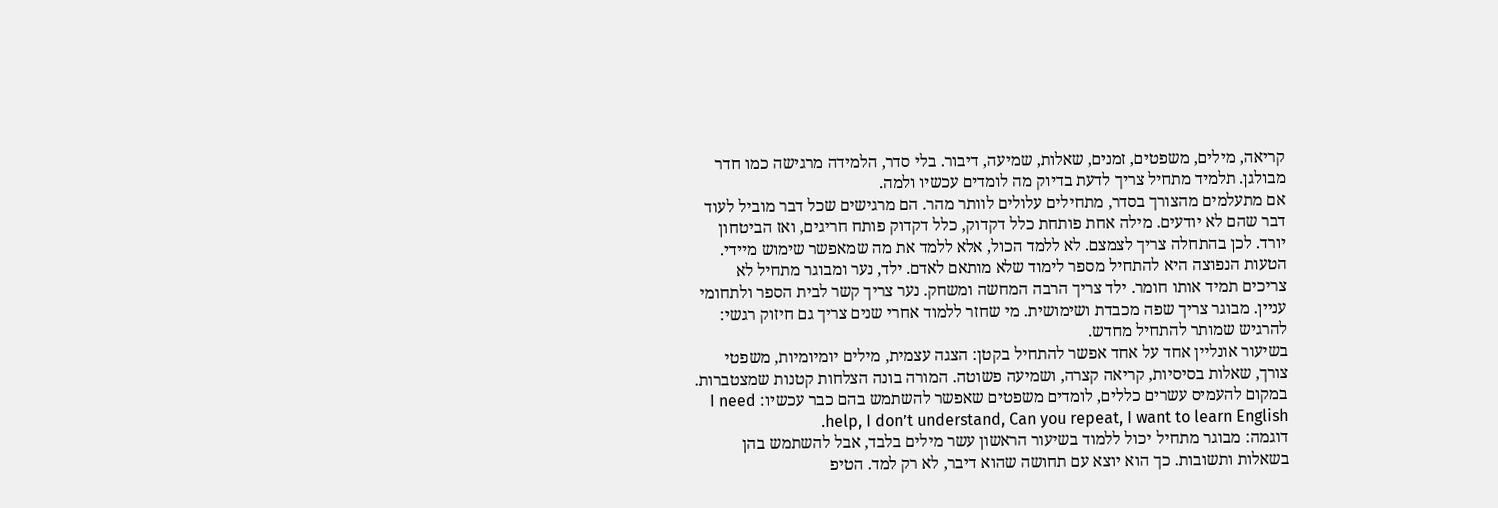קריאה, מילים, משפטים, זמנים, שאלות, שמיעה, דיבור. בלי סדר, הלמידה מרגישה כמו חדר מבולגן. תלמיד מתחיל צריך לדעת בדיוק מה לומדים עכשיו ולמה.
אם מתעלמים מהצורך בסדר, מתחילים עלולים לוותר מהר. הם מרגישים שכל דבר מוביל לעוד דבר שהם לא יודעים. מילה אחת פותחת כלל דקדוק, כלל דקדוק פותח חריגים, ואז הביטחון יורד. לכן בהתחלה צריך לצמצם. לא ללמד הכול, אלא ללמד את מה שמאפשר שימוש מיידי.
הטעות הנפוצה היא להתחיל מספר לימוד שלא מותאם לאדם. ילד, נער ומבוגר מתחיל לא צריכים תמיד אותו חומר. ילד צריך הרבה המחשה ומשחק. נער צריך קשר לבית הספר ולתחומי עניין. מבוגר צריך שפה מכבדת ושימושית. מי שחזר ללמוד אחרי שנים צריך גם חיזוק רגשי: להרגיש שמותר להתחיל מחדש.
בשיעור אונליין אחד על אחד אפשר להתחיל בקטן: הצגה עצמית, מילים יומיומיות, משפטי צורך, שאלות בסיסיות, קריאה קצרה, ושמיעה פשוטה. המורה בונה הצלחות קטנות שמצטברות. במקום להעמיס עשרים כללים, לומדים משפטים שאפשר להשתמש בהם כבר עכשיו: I need help, I don’t understand, Can you repeat, I want to learn English.
דוגמה: מבוגר מתחיל יכול ללמוד בשיעור הראשון עשר מילים בלבד, אבל להשתמש בהן בשאלות ותשובות. כך הוא יוצא עם תחושה שהוא דיבר, לא רק למד. הטיפ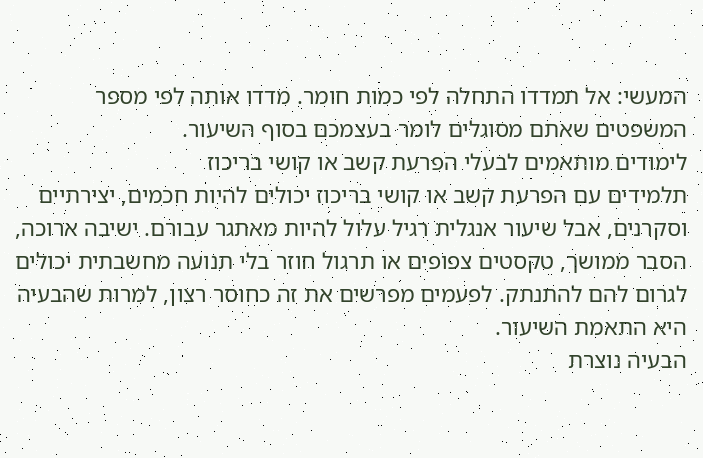המעשי: אל תמדדו התחלה לפי כמות חומר. מדדו אותה לפי מספר המשפטים שאתם מסוגלים לומר בעצמכם בסוף השיעור.
לימודים מותאמים לבעלי הפרעת קשב או קושי בריכוז
תלמידים עם הפרעת קשב או קושי בריכוז יכולים להיות חכמים, יצירתיים וסקרנים, אבל שיעור אנגלית רגיל עלול להיות מאתגר עבורם. ישיבה ארוכה, הסבר ממושך, טקסטים צפופים או תרגול חוזר בלי תנועה מחשבתית יכולים לגרום להם להתנתק. לפעמים מפרשים את זה כחוסר רצון, למרות שהבעיה היא התאמת השיעור.
הבעיה נוצרת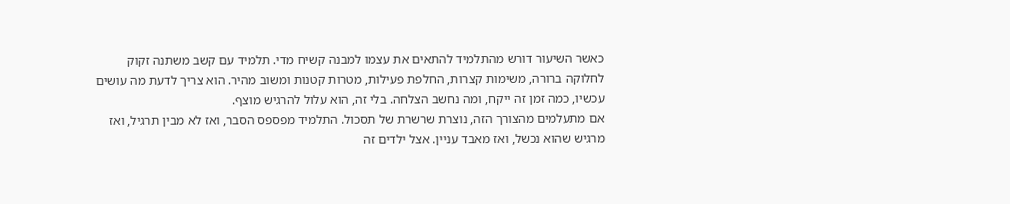כאשר השיעור דורש מהתלמיד להתאים את עצמו למבנה קשיח מדי. תלמיד עם קשב משתנה זקוק לחלוקה ברורה, משימות קצרות, החלפת פעילות, מטרות קטנות ומשוב מהיר. הוא צריך לדעת מה עושים עכשיו, כמה זמן זה ייקח, ומה נחשב הצלחה. בלי זה, הוא עלול להרגיש מוצף.
אם מתעלמים מהצורך הזה, נוצרת שרשרת של תסכול. התלמיד מפספס הסבר, ואז לא מבין תרגיל, ואז מרגיש שהוא נכשל, ואז מאבד עניין. אצל ילדים זה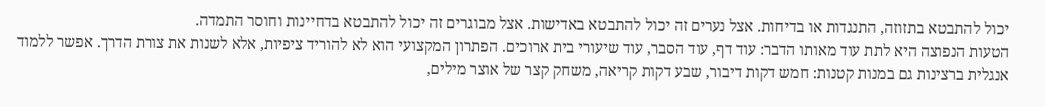יכול להתבטא בתזוזה, התנגדות או בדיחות. אצל נערים זה יכול להתבטא באדישות. אצל מבוגרים זה יכול להתבטא בדחיינות וחוסר התמדה.
הטעות הנפוצה היא לתת עוד מאותו הדבר: עוד דף, עוד הסבר, עוד שיעורי בית ארוכים. הפתרון המקצועי הוא לא להוריד ציפיות, אלא לשנות את צורת הדרך. אפשר ללמוד אנגלית ברצינות גם במנות קטנות: חמש דקות דיבור, שבע דקות קריאה, משחק קצר של אוצר מילים,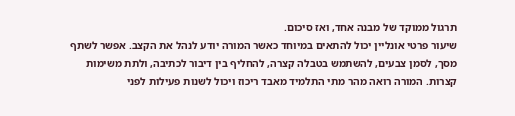תרגול ממוקד של מבנה אחד, ואז סיכום.
שיעור פרטי אונליין יכול להתאים במיוחד כאשר המורה יודע לנהל את הקצב. אפשר לשתף מסך, לסמן צבעים, להשתמש בטבלה קצרה, להחליף בין דיבור לכתיבה, ולתת משימות קצרות. המורה רואה מהר מתי התלמיד מאבד ריכוז ויכול לשנות פעילות לפני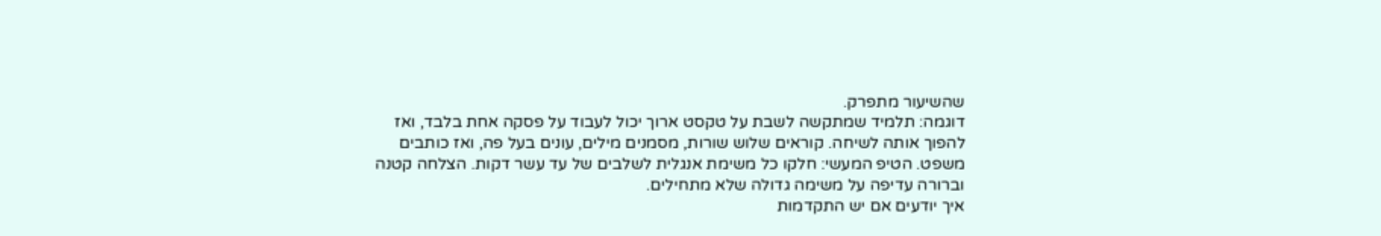שהשיעור מתפרק.
דוגמה: תלמיד שמתקשה לשבת על טקסט ארוך יכול לעבוד על פסקה אחת בלבד, ואז להפוך אותה לשיחה. קוראים שלוש שורות, מסמנים מילים, עונים בעל פה, ואז כותבים משפט. הטיפ המעשי: חלקו כל משימת אנגלית לשלבים של עד עשר דקות. הצלחה קטנה וברורה עדיפה על משימה גדולה שלא מתחילים.
איך יודעים אם יש התקדמות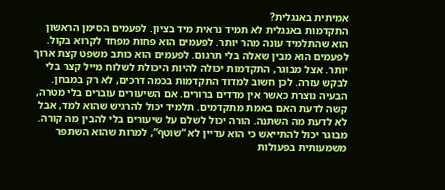אמיתית באנגלית?
התקדמות באנגלית לא תמיד נראית מיד בציון. לפעמים הסימן הראשון הוא שהתלמיד עונה מהר יותר. לפעמים הוא פחות מפחד לקרוא בקול. לפעמים הוא מבין שאלה בלי תרגום. לפעמים הוא כותב משפט קצת ארוך יותר. אצל מבוגר, התקדמות יכולה להיות היכולת לשלוח מייל קצר בלי לבקש עזרה. לכן חשוב למדוד התקדמות בכמה דרכים, לא רק במבחן.
הבעיה נוצרת כאשר אין מדדים ברורים. אם השיעורים עוברים בלי מטרה, קשה לדעת האם באמת מתקדמים. תלמיד יכול להרגיש שהוא למד, אבל לא לדעת מה השתנה. הורה יכול לשלם על שיעורים בלי להבין מה קורה. מבוגר יכול להתייאש כי הוא עדיין לא “שוטף”, למרות שהוא השתפר משמעותית בפעולות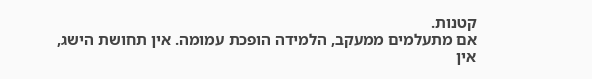קטנות.
אם מתעלמים ממעקב, הלמידה הופכת עמומה. אין תחושת הישג, אין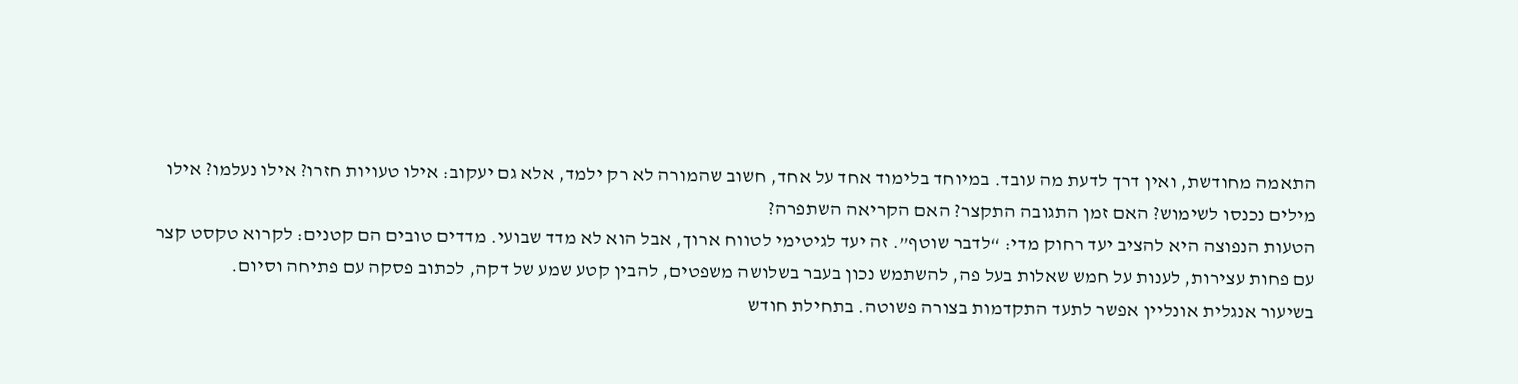התאמה מחודשת, ואין דרך לדעת מה עובד. במיוחד בלימוד אחד על אחד, חשוב שהמורה לא רק ילמד, אלא גם יעקוב: אילו טעויות חזרו? אילו נעלמו? אילו מילים נכנסו לשימוש? האם זמן התגובה התקצר? האם הקריאה השתפרה?
הטעות הנפוצה היא להציב יעד רחוק מדי: “לדבר שוטף”. זה יעד לגיטימי לטווח ארוך, אבל הוא לא מדד שבועי. מדדים טובים הם קטנים: לקרוא טקסט קצר עם פחות עצירות, לענות על חמש שאלות בעל פה, להשתמש נכון בעבר בשלושה משפטים, להבין קטע שמע של דקה, לכתוב פסקה עם פתיחה וסיום.
בשיעור אנגלית אונליין אפשר לתעד התקדמות בצורה פשוטה. בתחילת חודש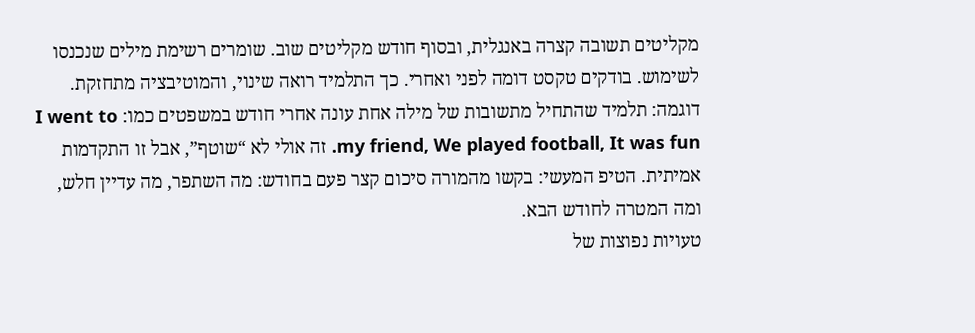מקליטים תשובה קצרה באנגלית, ובסוף חודש מקליטים שוב. שומרים רשימת מילים שנכנסו לשימוש. בודקים טקסט דומה לפני ואחרי. כך התלמיד רואה שינוי, והמוטיבציה מתחזקת.
דוגמה: תלמיד שהתחיל מתשובות של מילה אחת עונה אחרי חודש במשפטים כמו: I went to my friend, We played football, It was fun. זה אולי לא “שוטף”, אבל זו התקדמות אמיתית. הטיפ המעשי: בקשו מהמורה סיכום קצר פעם בחודש: מה השתפר, מה עדיין חלש, ומה המטרה לחודש הבא.
טעויות נפוצות של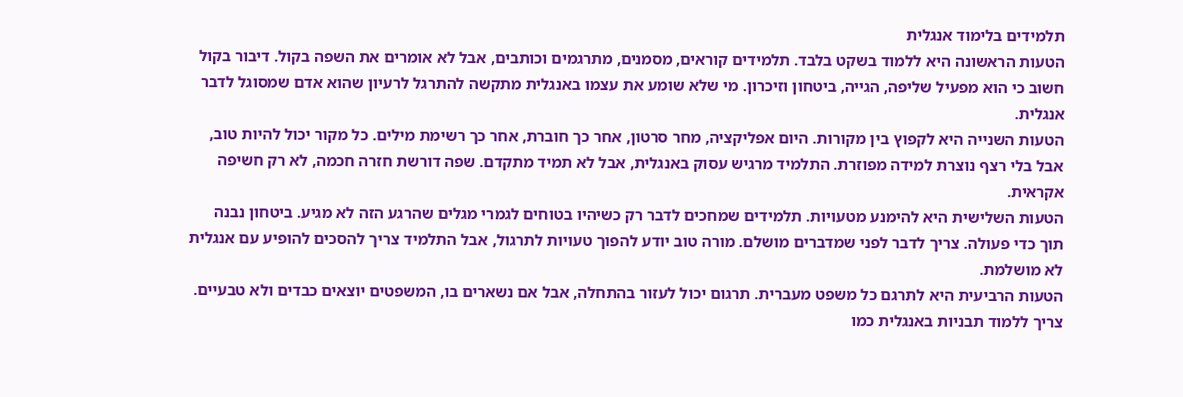תלמידים בלימוד אנגלית
הטעות הראשונה היא ללמוד בשקט בלבד. תלמידים קוראים, מסמנים, מתרגמים וכותבים, אבל לא אומרים את השפה בקול. דיבור בקול חשוב כי הוא מפעיל שליפה, הגייה, ביטחון וזיכרון. מי שלא שומע את עצמו באנגלית מתקשה להתרגל לרעיון שהוא אדם שמסוגל לדבר אנגלית.
הטעות השנייה היא לקפוץ בין מקורות. היום אפליקציה, מחר סרטון, אחר כך חוברת, אחר כך רשימת מילים. כל מקור יכול להיות טוב, אבל בלי רצף נוצרת למידה מפוזרת. התלמיד מרגיש עסוק באנגלית, אבל לא תמיד מתקדם. שפה דורשת חזרה חכמה, לא רק חשיפה אקראית.
הטעות השלישית היא להימנע מטעויות. תלמידים שמחכים לדבר רק כשיהיו בטוחים לגמרי מגלים שהרגע הזה לא מגיע. ביטחון נבנה תוך כדי פעולה. צריך לדבר לפני שמדברים מושלם. מורה טוב יודע להפוך טעויות לתרגול, אבל התלמיד צריך להסכים להופיע עם אנגלית לא מושלמת.
הטעות הרביעית היא לתרגם כל משפט מעברית. תרגום יכול לעזור בהתחלה, אבל אם נשארים בו, המשפטים יוצאים כבדים ולא טבעיים. צריך ללמוד תבניות באנגלית כמו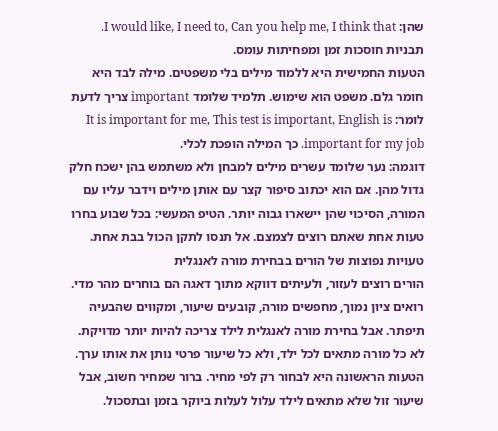שהן: I would like, I need to, Can you help me, I think that. תבניות חוסכות זמן ומפחיתות עומס.
הטעות החמישית היא ללמוד מילים בלי משפטים. מילה לבד היא חומר גלם. משפט הוא שימוש. תלמיד שלומד important צריך לדעת לומר: It is important for me, This test is important, English is important for my job. כך המילה הופכת לכלי.
דוגמה: נער שלומד עשרים מילים למבחן ולא משתמש בהן ישכח חלק גדול מהן. אם הוא יכתוב סיפור קצר עם אותן מילים וידבר עליו עם המורה, הסיכוי שהן יישארו גבוה יותר. הטיפ המעשי: בכל שבוע בחרו טעות אחת שאתם רוצים לצמצם. אל תנסו לתקן הכול בבת אחת.
טעויות נפוצות של הורים בבחירת מורה לאנגלית
הורים רוצים לעזור, ולעיתים דווקא מתוך דאגה הם בוחרים מהר מדי. רואים ציון נמוך, מחפשים מורה, קובעים שיעור, ומקווים שהבעיה תיפתר. אבל בחירת מורה לאנגלית לילד צריכה להיות יותר מדויקת. לא כל מורה מתאים לכל ילד, ולא כל שיעור פרטי נותן את אותו ערך.
הטעות הראשונה היא לבחור רק לפי מחיר. ברור שמחיר חשוב, אבל שיעור זול שלא מתאים לילד עלול לעלות ביוקר בזמן ובתסכול.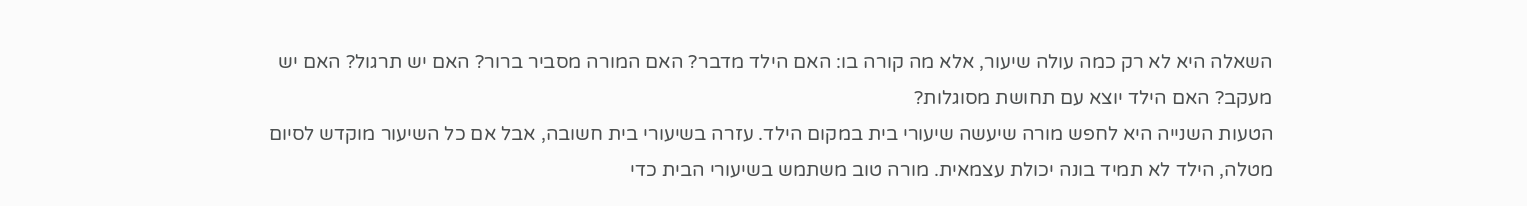השאלה היא לא רק כמה עולה שיעור, אלא מה קורה בו: האם הילד מדבר? האם המורה מסביר ברור? האם יש תרגול? האם יש מעקב? האם הילד יוצא עם תחושת מסוגלות?
הטעות השנייה היא לחפש מורה שיעשה שיעורי בית במקום הילד. עזרה בשיעורי בית חשובה, אבל אם כל השיעור מוקדש לסיום מטלה, הילד לא תמיד בונה יכולת עצמאית. מורה טוב משתמש בשיעורי הבית כדי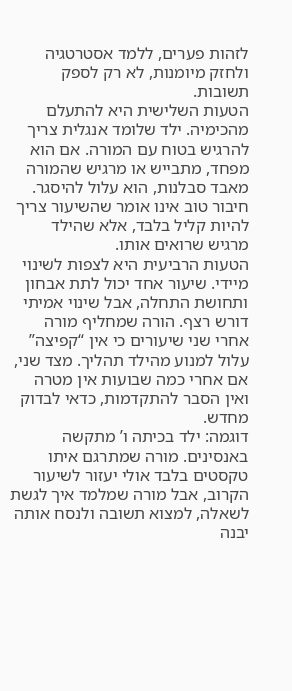לזהות פערים, ללמד אסטרטגיה ולחזק מיומנות, לא רק לספק תשובות.
הטעות השלישית היא להתעלם מהכימיה. ילד שלומד אנגלית צריך להרגיש בטוח עם המורה. אם הוא מפחד, מתבייש או מרגיש שהמורה מאבד סבלנות, הוא עלול להיסגר. חיבור טוב אינו אומר שהשיעור צריך להיות קליל בלבד, אלא שהילד מרגיש שרואים אותו.
הטעות הרביעית היא לצפות לשינוי מיידי. שיעור אחד יכול לתת אבחון ותחושת התחלה, אבל שינוי אמיתי דורש רצף. הורה שמחליף מורה אחרי שני שיעורים כי אין “קפיצה” עלול למנוע מהילד תהליך. מצד שני, אם אחרי כמה שבועות אין מטרה ואין הסבר להתקדמות, כדאי לבדוק מחדש.
דוגמה: ילד בכיתה ו’ מתקשה באנסינים. מורה שמתרגם איתו טקסטים בלבד אולי יעזור לשיעור הקרוב, אבל מורה שמלמד איך לגשת לשאלה, למצוא תשובה ולנסח אותה יבנה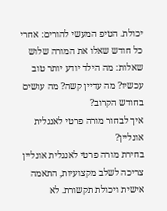יכולת. הטיפ המעשי להורים: אחרי כל חודש שאלו את המורה שלוש שאלות: מה הילד יודע יותר טוב עכשיו? מה עדיין קשה? מה עושים בחודש הקרוב?
איך לבחור מורה פרטי לאנגלית אונליין?
בחירת מורה פרטי לאנגלית אונליין צריכה לשלב מקצועיות, התאמה אישית ויכולת תקשורת. לא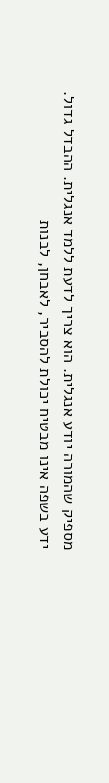מספיק שהמורה יודע אנגלית. הוא צריך לדעת ללמד אנגלית. ההבדל גדול. ידע בשפה אינו מבטיח יכולת להסביר, לאבחן, לבנות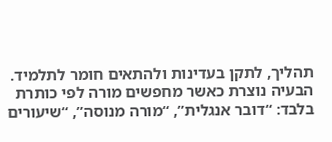תהליך, לתקן בעדינות ולהתאים חומר לתלמיד.
הבעיה נוצרת כאשר מחפשים מורה לפי כותרת בלבד: “דובר אנגלית”, “מורה מנוסה”, “שיעורים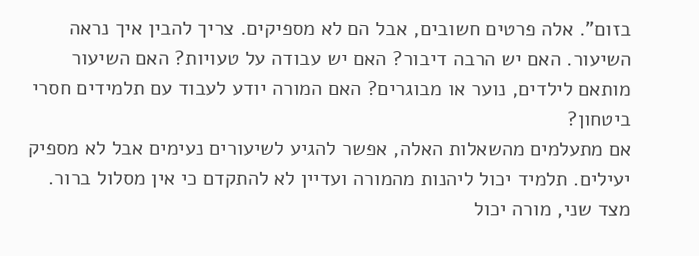בזום”. אלה פרטים חשובים, אבל הם לא מספיקים. צריך להבין איך נראה השיעור. האם יש הרבה דיבור? האם יש עבודה על טעויות? האם השיעור מותאם לילדים, נוער או מבוגרים? האם המורה יודע לעבוד עם תלמידים חסרי ביטחון?
אם מתעלמים מהשאלות האלה, אפשר להגיע לשיעורים נעימים אבל לא מספיק יעילים. תלמיד יכול ליהנות מהמורה ועדיין לא להתקדם כי אין מסלול ברור. מצד שני, מורה יכול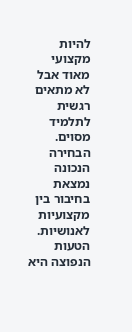להיות מקצועי מאוד אבל לא מתאים רגשית לתלמיד מסוים. הבחירה הנכונה נמצאת בחיבור בין מקצועיות לאנושיות.
הטעות הנפוצה היא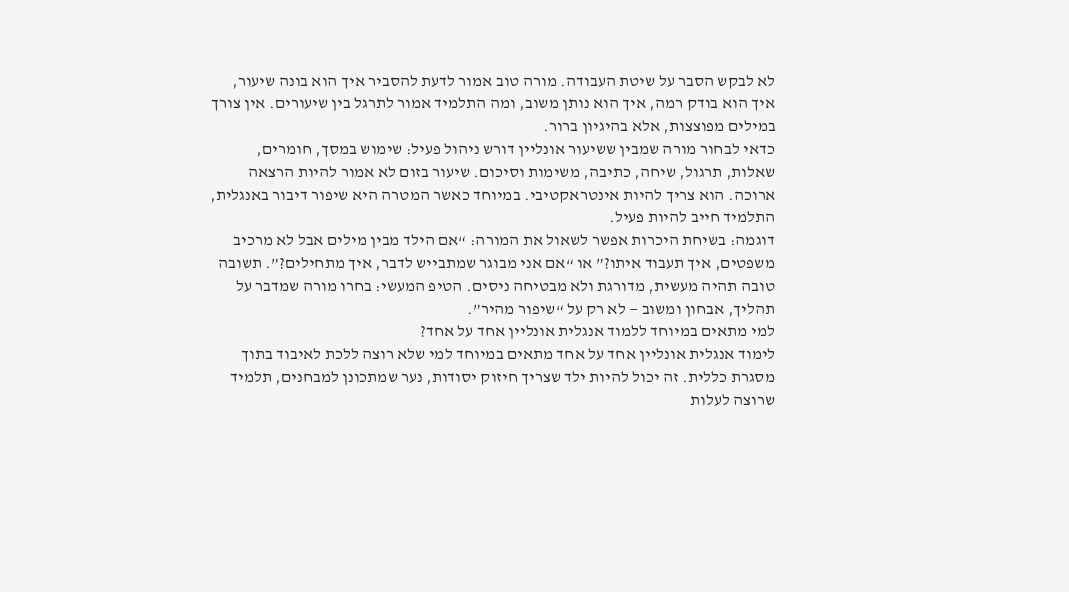לא לבקש הסבר על שיטת העבודה. מורה טוב אמור לדעת להסביר איך הוא בונה שיעור, איך הוא בודק רמה, איך הוא נותן משוב, ומה התלמיד אמור לתרגל בין שיעורים. אין צורך במילים מפוצצות, אלא בהיגיון ברור.
כדאי לבחור מורה שמבין ששיעור אונליין דורש ניהול פעיל: שימוש במסך, חומרים, שאלות, תרגול, שיחה, כתיבה, משימות וסיכום. שיעור בזום לא אמור להיות הרצאה ארוכה. הוא צריך להיות אינטראקטיבי. במיוחד כאשר המטרה היא שיפור דיבור באנגלית, התלמיד חייב להיות פעיל.
דוגמה: בשיחת היכרות אפשר לשאול את המורה: “אם הילד מבין מילים אבל לא מרכיב משפטים, איך תעבוד איתו?” או “אם אני מבוגר שמתבייש לדבר, איך מתחילים?”. תשובה טובה תהיה מעשית, מדורגת ולא מבטיחה ניסים. הטיפ המעשי: בחרו מורה שמדבר על תהליך, אבחון ומשוב — לא רק על “שיפור מהיר”.
למי מתאים במיוחד ללמוד אנגלית אונליין אחד על אחד?
לימוד אנגלית אונליין אחד על אחד מתאים במיוחד למי שלא רוצה ללכת לאיבוד בתוך מסגרת כללית. זה יכול להיות ילד שצריך חיזוק יסודות, נער שמתכונן למבחנים, תלמיד שרוצה לעלות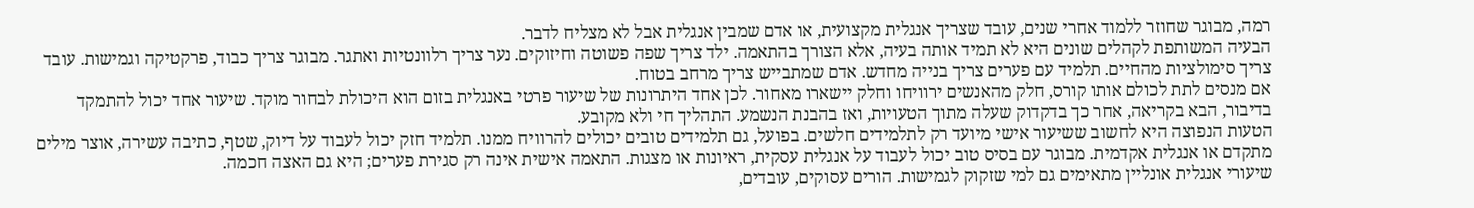רמה, מבוגר שחוזר ללמוד אחרי שנים, עובד שצריך אנגלית מקצועית, או אדם שמבין אנגלית אבל לא מצליח לדבר.
הבעיה המשותפת לקהלים שונים היא לא תמיד אותה בעיה, אלא הצורך בהתאמה. ילד צריך שפה פשוטה וחיזוקים. נער צריך רלוונטיות ואתגר. מבוגר צריך כבוד, פרקטיקה וגמישות. עובד צריך סימולציות מהחיים. תלמיד עם פערים צריך בנייה מחדש. אדם שמתבייש צריך מרחב בטוח.
אם מנסים לתת לכולם אותו קורס, חלק מהאנשים ירוויחו וחלק יישארו מאחור. לכן אחד היתרונות של שיעור פרטי באנגלית בזום הוא היכולת לבחור מוקד. שיעור אחד יכול להתמקד בדיבור, הבא בקריאה, אחר כך בדקדוק שעלה מתוך הטעויות, ואז בהבנת הנשמע. התהליך חי ולא מקובע.
הטעות הנפוצה היא לחשוב ששיעור אישי מיועד רק לתלמידים חלשים. בפועל, גם תלמידים טובים יכולים להרוויח ממנו. תלמיד חזק יכול לעבוד על דיוק, שטף, כתיבה עשירה, אוצר מילים מתקדם או אנגלית אקדמית. מבוגר עם בסיס טוב יכול לעבוד על אנגלית עסקית, ראיונות או מצגות. התאמה אישית אינה רק סגירת פערים; היא גם האצה חכמה.
שיעורי אנגלית אונליין מתאימים גם למי שזקוק לגמישות. הורים עסוקים, עובדים,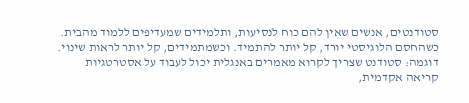סטודנטים, אנשים שאין להם כוח לנסיעות, ותלמידים שמעדיפים ללמוד מהבית. כשהחסם הלוגיסטי יורד, קל יותר להתמיד. וכשמתמידים, קל יותר לראות שינוי.
דוגמה: סטודנט שצריך לקרוא מאמרים באנגלית יכול לעבוד על אסטרטגיות קריאה אקדמית,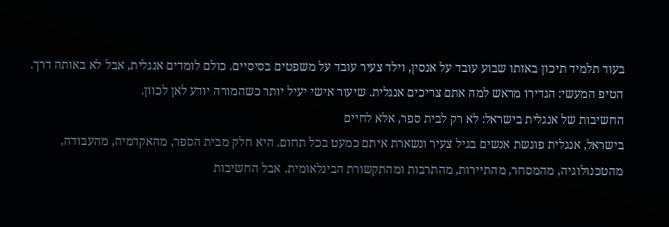בעוד תלמיד תיכון באותו שבוע עובד על אנסין, וילד צעיר עובד על משפטים בסיסיים. כולם לומדים אנגלית, אבל לא באותה דרך. הטיפ המעשי: הגדירו מראש למה אתם צריכים אנגלית. שיעור אישי יעיל יותר כשהמורה יודע לאן לכוון.
החשיבות של אנגלית בישראל: לא רק לבית ספר, אלא לחיים
בישראל, אנגלית פוגשת אנשים בגיל צעיר ונשארת איתם כמעט בכל תחום. היא חלק מבית הספר, מהאקדמיה, מהעבודה, מהטכנולוגיה, מהמסחר, מהתיירות, מהתרבות ומהתקשורת הבינלאומית. אבל החשיבות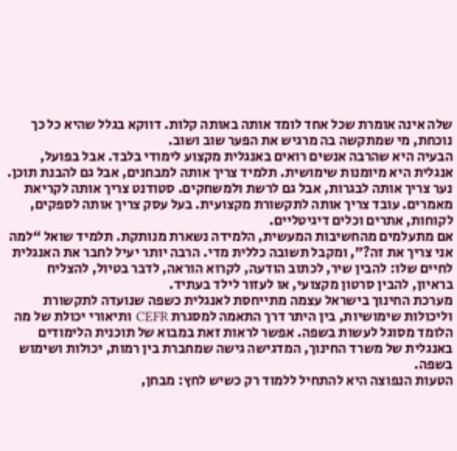שלה אינה אומרת שכל אחד לומד אותה באותה קלות. דווקא בגלל שהיא כל כך נוכחת, מי שמתקשה בה מרגיש את הפער שוב ושוב.
הבעיה היא שהרבה אנשים רואים באנגלית מקצוע לימודי בלבד. אבל בפועל, אנגלית היא מיומנות שימושית. תלמיד צריך אותה למבחנים, אבל גם להבנת תוכן. נער צריך אותה לבגרות, אבל גם לרשת ולמשחקים. סטודנט צריך אותה לקריאת מאמרים. עובד צריך אותה לתקשורת מקצועית. בעל עסק צריך אותה לספקים, לקוחות, אתרים וכלים דיגיטליים.
אם מתעלמים מהחשיבות המעשית, הלמידה נשארת מנותקת. תלמיד שואל “למה אני צריך את זה?”, ומקבל תשובה כללית מדי. הרבה יותר יעיל לחבר את האנגלית לחיים שלו: להבין שיר, לכתוב הודעה, לקרוא הוראה, לדבר בטיול, להצליח בראיון, להבין סרטון מקצועי, או לעזור לילד בעתיד.
מערכת החינוך בישראל עצמה מתייחסת לאנגלית כשפה שנועדה לתקשורת וליכולות שימושיות, בין היתר דרך התאמה למסגרת CEFR ותיאורי יכולת של מה הלומד מסוגל לעשות בשפה. אפשר לראות זאת במבוא של תוכנית הלימודים באנגלית של משרד החינוך, המדגישה גישה שמחברת בין רמות, יכולות ושימוש בשפה.
הטעות הנפוצה היא להתחיל ללמוד רק כשיש לחץ: מבחן,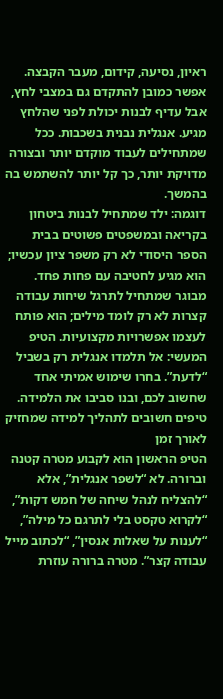ראיון, נסיעה, קידום, מעבר הקבצה. אפשר כמובן להתקדם גם במצבי לחץ, אבל עדיף לבנות יכולת לפני שהלחץ מגיע. אנגלית נבנית בשכבות. ככל שמתחילים לעבוד מוקדם יותר ובצורה מדויקת יותר, כך קל יותר להשתמש בה בהמשך.
דוגמה: ילד שמתחיל לבנות ביטחון בקריאה ובמשפטים פשוטים בבית הספר היסודי לא רק משפר ציון עכשיו; הוא מגיע לחטיבה עם פחות פחד. מבוגר שמתחיל לתרגל שיחות עבודה קצרות לא רק לומד מילים; הוא פותח לעצמו אפשרויות מקצועיות. הטיפ המעשי: אל תלמדו אנגלית רק בשביל “לדעת”. בחרו שימוש אמיתי אחד שחשוב לכם, ובנו סביבו את הלמידה.
טיפים חשובים לתהליך למידה שמחזיק לאורך זמן
הטיפ הראשון הוא לקבוע מטרה קטנה וברורה. לא “לשפר אנגלית”, אלא “להצליח לנהל שיחה של חמש דקות”, “לקרוא טקסט בלי לתרגם כל מילה”, “לענות על שאלות אנסין”, “לכתוב מייל עבודה קצר”. מטרה ברורה עוזרת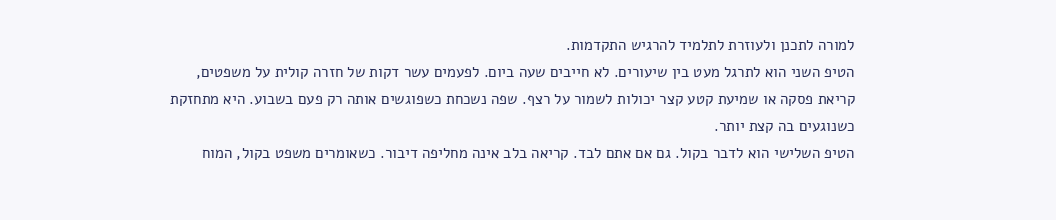למורה לתכנן ולעוזרת לתלמיד להרגיש התקדמות.
הטיפ השני הוא לתרגל מעט בין שיעורים. לא חייבים שעה ביום. לפעמים עשר דקות של חזרה קולית על משפטים, קריאת פסקה או שמיעת קטע קצר יכולות לשמור על רצף. שפה נשכחת כשפוגשים אותה רק פעם בשבוע. היא מתחזקת כשנוגעים בה קצת יותר.
הטיפ השלישי הוא לדבר בקול. גם אם אתם לבד. קריאה בלב אינה מחליפה דיבור. כשאומרים משפט בקול, המוח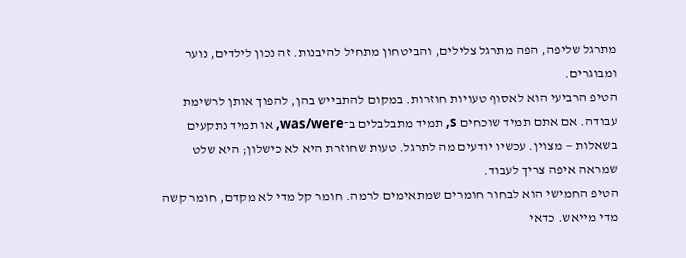מתרגל שליפה, הפה מתרגל צלילים, והביטחון מתחיל להיבנות. זה נכון לילדים, נוער ומבוגרים.
הטיפ הרביעי הוא לאסוף טעויות חוזרות. במקום להתבייש בהן, להפוך אותן לרשימת עבודה. אם אתם תמיד שוכחים s, תמיד מתבלבלים ב־was/were, או תמיד נתקעים בשאלות — מצוין. עכשיו יודעים מה לתרגל. טעות שחוזרת היא לא כישלון; היא שלט שמראה איפה צריך לעבוד.
הטיפ החמישי הוא לבחור חומרים שמתאימים לרמה. חומר קל מדי לא מקדם, חומר קשה מדי מייאש. כדאי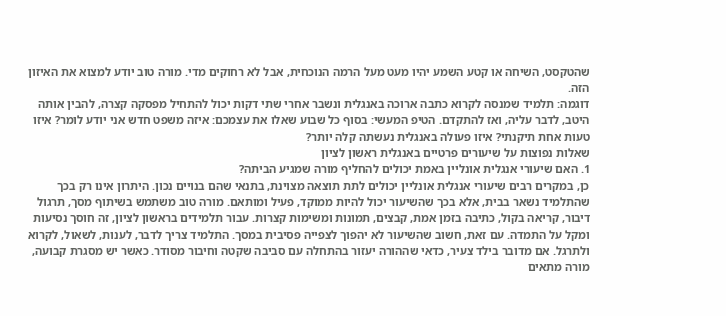שהטקסט, השיחה או קטע השמע יהיו מעט מעל הרמה הנוכחית, אבל לא רחוקים מדי. מורה טוב יודע למצוא את האיזון הזה.
דוגמה: תלמיד שמנסה לקרוא כתבה ארוכה באנגלית ונשבר אחרי שתי דקות יכול להתחיל מפסקה קצרה, להבין אותה היטב, לדבר עליה, ואז להתקדם. הטיפ המעשי: בסוף כל שבוע שאלו את עצמכם: איזה משפט חדש אני יודע לומר? איזו טעות אחת תיקנתי? איזו פעולה באנגלית נעשתה קלה יותר?
שאלות נפוצות על שיעורים פרטיים באנגלית ראשון לציון
1. האם שיעורי אנגלית אונליין באמת יכולים להחליף מורה שמגיע הביתה?
כן, במקרים רבים שיעורי אנגלית אונליין יכולים לתת תוצאה מצוינת, בתנאי שהם בנויים נכון. היתרון אינו רק בכך שהתלמיד נשאר בבית, אלא בכך שהשיעור יכול להיות ממוקד, פעיל ומותאם. מורה טוב משתמש בשיתוף מסך, תרגול דיבור, קריאה בקול, כתיבה בזמן אמת, קבצים, תמונות ומשימות קצרות. עבור תלמידים בראשון לציון, זה חוסך נסיעות ומקל על התמדה. עם זאת, חשוב שהשיעור לא יהפוך לצפייה פסיבית במסך. התלמיד צריך לדבר, לענות, לשאול, לקרוא ולתרגל. אם מדובר בילד צעיר, כדאי שההורה יעזור בהתחלה עם סביבה שקטה וחיבור מסודר. כאשר יש מסגרת קבועה, מורה מתאים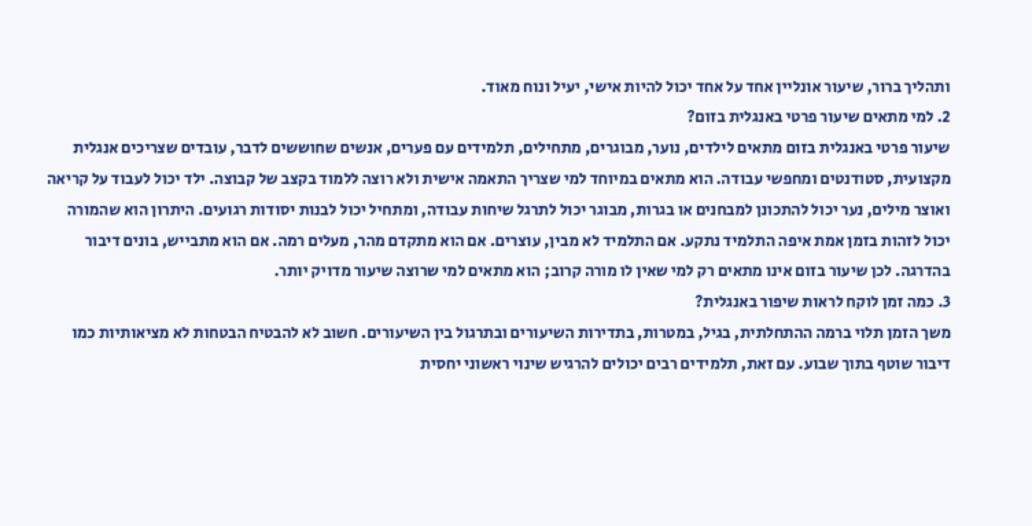ותהליך ברור, שיעור אונליין אחד על אחד יכול להיות אישי, יעיל ונוח מאוד.
2. למי מתאים שיעור פרטי באנגלית בזום?
שיעור פרטי באנגלית בזום מתאים לילדים, נוער, מבוגרים, מתחילים, תלמידים עם פערים, אנשים שחוששים לדבר, עובדים שצריכים אנגלית מקצועית, סטודנטים ומחפשי עבודה. הוא מתאים במיוחד למי שצריך התאמה אישית ולא רוצה ללמוד בקצב של קבוצה. ילד יכול לעבוד על קריאה ואוצר מילים, נער יכול להתכונן למבחנים או בגרות, מבוגר יכול לתרגל שיחות עבודה, ומתחיל יכול לבנות יסודות רגועים. היתרון הוא שהמורה יכול לזהות בזמן אמת איפה התלמיד נתקע. אם התלמיד לא מבין, עוצרים. אם הוא מתקדם מהר, מעלים רמה. אם הוא מתבייש, בונים דיבור בהדרגה. לכן שיעור בזום אינו מתאים רק למי שאין לו מורה קרוב; הוא מתאים למי שרוצה שיעור מדויק יותר.
3. כמה זמן לוקח לראות שיפור באנגלית?
משך הזמן תלוי ברמה ההתחלתית, בגיל, במטרות, בתדירות השיעורים ובתרגול בין השיעורים. חשוב לא להבטיח הבטחות לא מציאותיות כמו דיבור שוטף בתוך שבוע. עם זאת, תלמידים רבים יכולים להרגיש שינוי ראשוני יחסית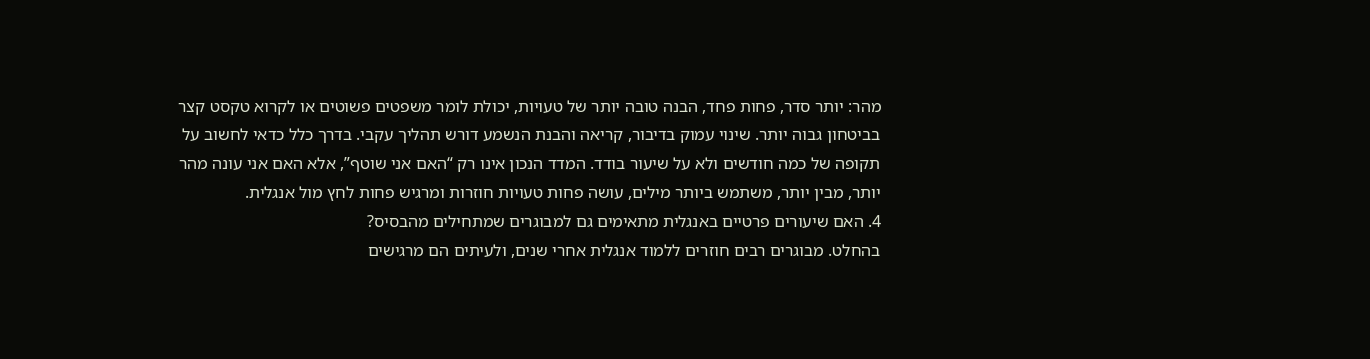מהר: יותר סדר, פחות פחד, הבנה טובה יותר של טעויות, יכולת לומר משפטים פשוטים או לקרוא טקסט קצר בביטחון גבוה יותר. שינוי עמוק בדיבור, קריאה והבנת הנשמע דורש תהליך עקבי. בדרך כלל כדאי לחשוב על תקופה של כמה חודשים ולא על שיעור בודד. המדד הנכון אינו רק “האם אני שוטף”, אלא האם אני עונה מהר יותר, מבין יותר, משתמש ביותר מילים, עושה פחות טעויות חוזרות ומרגיש פחות לחץ מול אנגלית.
4. האם שיעורים פרטיים באנגלית מתאימים גם למבוגרים שמתחילים מהבסיס?
בהחלט. מבוגרים רבים חוזרים ללמוד אנגלית אחרי שנים, ולעיתים הם מרגישים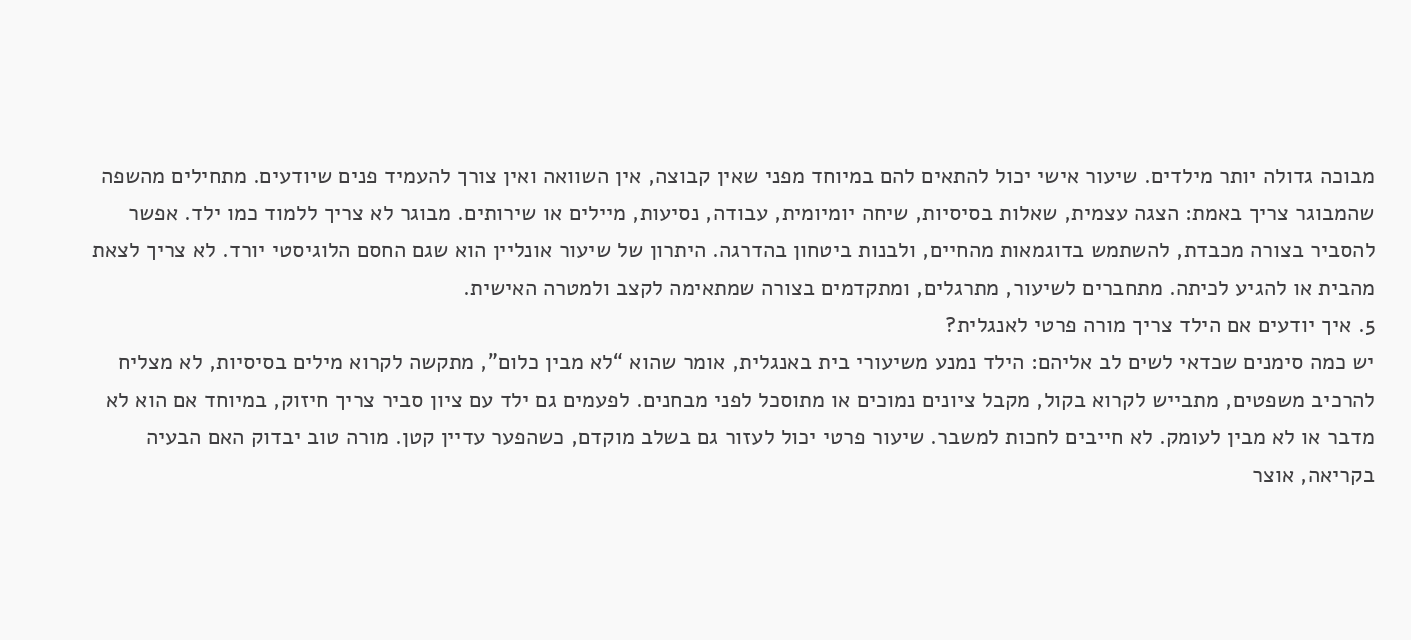מבוכה גדולה יותר מילדים. שיעור אישי יכול להתאים להם במיוחד מפני שאין קבוצה, אין השוואה ואין צורך להעמיד פנים שיודעים. מתחילים מהשפה שהמבוגר צריך באמת: הצגה עצמית, שאלות בסיסיות, שיחה יומיומית, עבודה, נסיעות, מיילים או שירותים. מבוגר לא צריך ללמוד כמו ילד. אפשר להסביר בצורה מכבדת, להשתמש בדוגמאות מהחיים, ולבנות ביטחון בהדרגה. היתרון של שיעור אונליין הוא שגם החסם הלוגיסטי יורד. לא צריך לצאת מהבית או להגיע לכיתה. מתחברים לשיעור, מתרגלים, ומתקדמים בצורה שמתאימה לקצב ולמטרה האישית.
5. איך יודעים אם הילד צריך מורה פרטי לאנגלית?
יש כמה סימנים שכדאי לשים לב אליהם: הילד נמנע משיעורי בית באנגלית, אומר שהוא “לא מבין כלום”, מתקשה לקרוא מילים בסיסיות, לא מצליח להרכיב משפטים, מתבייש לקרוא בקול, מקבל ציונים נמוכים או מתוסכל לפני מבחנים. לפעמים גם ילד עם ציון סביר צריך חיזוק, במיוחד אם הוא לא מדבר או לא מבין לעומק. לא חייבים לחכות למשבר. שיעור פרטי יכול לעזור גם בשלב מוקדם, כשהפער עדיין קטן. מורה טוב יבדוק האם הבעיה בקריאה, אוצר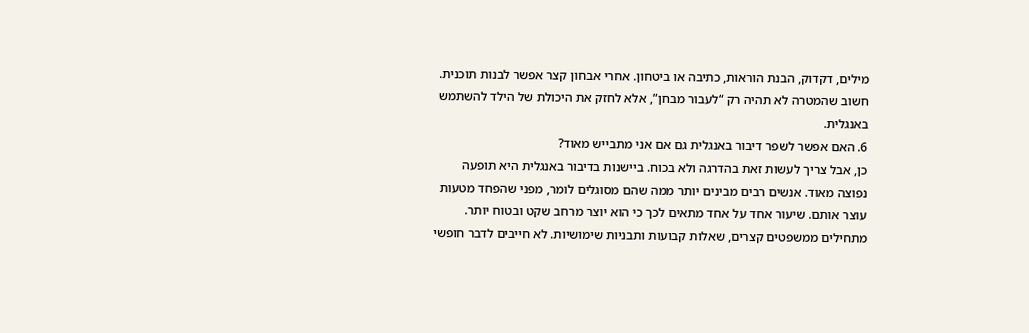מילים, דקדוק, הבנת הוראות, כתיבה או ביטחון. אחרי אבחון קצר אפשר לבנות תוכנית. חשוב שהמטרה לא תהיה רק “לעבור מבחן”, אלא לחזק את היכולת של הילד להשתמש באנגלית.
6. האם אפשר לשפר דיבור באנגלית גם אם אני מתבייש מאוד?
כן, אבל צריך לעשות זאת בהדרגה ולא בכוח. ביישנות בדיבור באנגלית היא תופעה נפוצה מאוד. אנשים רבים מבינים יותר ממה שהם מסוגלים לומר, מפני שהפחד מטעות עוצר אותם. שיעור אחד על אחד מתאים לכך כי הוא יוצר מרחב שקט ובטוח יותר. מתחילים ממשפטים קצרים, שאלות קבועות ותבניות שימושיות. לא חייבים לדבר חופשי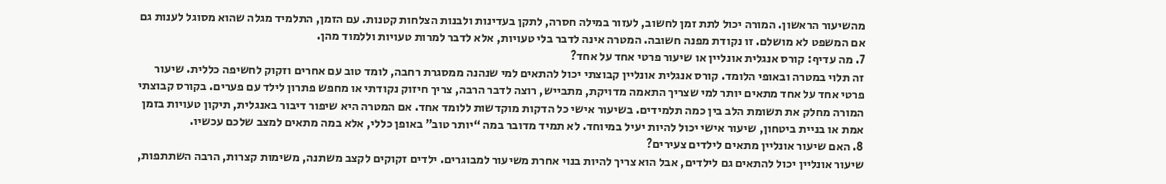מהשיעור הראשון. המורה יכול לתת זמן לחשוב, לעזור במילה חסרה, לתקן בעדינות ולבנות הצלחות קטנות. עם הזמן, התלמיד מגלה שהוא מסוגל לענות גם אם המשפט לא מושלם. זו נקודת מפנה חשובה. המטרה אינה לדבר בלי טעויות, אלא לדבר למרות טעויות וללמוד מהן.
7. מה עדיף: קורס אנגלית אונליין או שיעור פרטי אחד על אחד?
זה תלוי במטרה ובאופי הלומד. קורס אנגלית אונליין קבוצתי יכול להתאים למי שנהנה ממסגרת רחבה, לומד טוב עם אחרים וזקוק לחשיפה כללית. שיעור פרטי אחד על אחד מתאים יותר למי שצריך התאמה מדויקת, מתבייש, רוצה לדבר הרבה, צריך חיזוק נקודתי או מחפש פתרון לילד עם פערים. בקורס קבוצתי המורה מחלק את תשומת הלב בין כמה תלמידים. בשיעור אישי כל הדקות מוקדשות ללומד אחד. אם המטרה היא שיפור דיבור באנגלית, תיקון טעויות בזמן אמת או בניית ביטחון, שיעור אישי יכול להיות יעיל במיוחד. לא תמיד מדובר במה “יותר טוב” באופן כללי, אלא במה מתאים למצב שלכם עכשיו.
8. האם שיעור אונליין מתאים לילדים צעירים?
שיעור אונליין יכול להתאים גם לילדים, אבל הוא צריך להיות בנוי אחרת משיעור למבוגרים. ילדים זקוקים לקצב משתנה, משימות קצרות, הרבה השתתפות,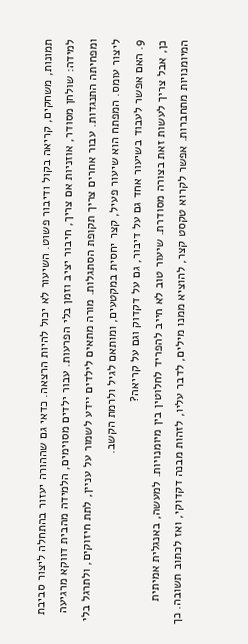תמונות, משחקים, קריאה בקול ודיבור פשוט. השיעור לא יכול להיות הרצאה. כדאי גם שההורה יעזור בהתחלה ליצור סביבת למידה: שולחן מסודר, אוזניות אם צריך, חיבור יציב וזמן בלי הפרעות. עבור ילדים מסוימים, הלמידה מהבית דווקא מרגיעה ומפחיתה התנגדות. עבור אחרים צריך תקופת הסתגלות. מורה מתאים לילדים יידע לשמור על עניין, לתת חיזוקים, ולתרגל בלי ליצור עומס. המפתח הוא שיעור פעיל, קצר יחסית במקטעים, ומותאם לגיל ולרמת הקשב.
9. האם אפשר לעבוד בשיעור אחד גם על דיבור, גם על דקדוק וגם על קריאה?
כן, אבל צריך לעשות זאת בצורה מסודרת. שיעור טוב לא חייב להפריד לחלוטין בין מיומנויות. למעשה, באנגלית אמיתית המיומנויות מתחברות. אפשר לקרוא טקסט קצר, להוציא ממנו מילים, לדבר עליו, לזהות מבנה דקדוקי, ואז לכתוב תשובה. כך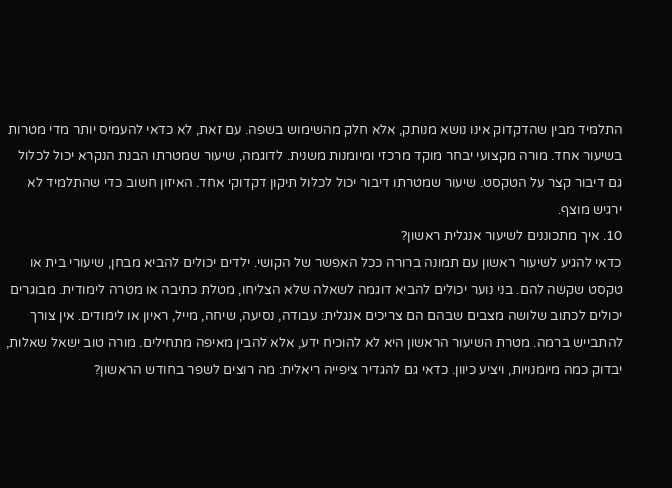התלמיד מבין שהדקדוק אינו נושא מנותק, אלא חלק מהשימוש בשפה. עם זאת, לא כדאי להעמיס יותר מדי מטרות בשיעור אחד. מורה מקצועי יבחר מוקד מרכזי ומיומנות משנית. לדוגמה, שיעור שמטרתו הבנת הנקרא יכול לכלול גם דיבור קצר על הטקסט. שיעור שמטרתו דיבור יכול לכלול תיקון דקדוקי אחד. האיזון חשוב כדי שהתלמיד לא ירגיש מוצף.
10. איך מתכוננים לשיעור אנגלית ראשון?
כדאי להגיע לשיעור ראשון עם תמונה ברורה ככל האפשר של הקושי. ילדים יכולים להביא מבחן, שיעורי בית או טקסט שקשה להם. בני נוער יכולים להביא דוגמה לשאלה שלא הצליחו, מטלת כתיבה או מטרה לימודית. מבוגרים יכולים לכתוב שלושה מצבים שבהם הם צריכים אנגלית: עבודה, נסיעה, שיחה, מייל, ראיון או לימודים. אין צורך להתבייש ברמה. מטרת השיעור הראשון היא לא להוכיח ידע, אלא להבין מאיפה מתחילים. מורה טוב ישאל שאלות, יבדוק כמה מיומנויות, ויציע כיוון. כדאי גם להגדיר ציפייה ריאלית: מה רוצים לשפר בחודש הראשון?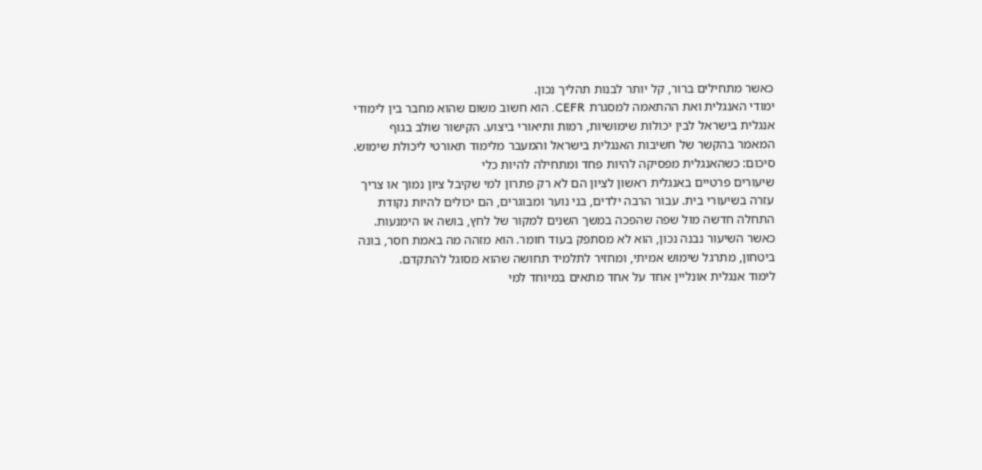כאשר מתחילים ברור, קל יותר לבנות תהליך נכון.
ימודי האנגלית ואת ההתאמה למסגרת CEFR. הוא חשוב משום שהוא מחבר בין לימודי אנגלית בישראל לבין יכולות שימושיות, רמות ותיאורי ביצוע. הקישור שולב בגוף המאמר בהקשר של חשיבות האנגלית בישראל והמעבר מלימוד תאורטי ליכולת שימוש.
סיכום: כשהאנגלית מפסיקה להיות פחד ומתחילה להיות כלי
שיעורים פרטיים באנגלית ראשון לציון הם לא רק פתרון למי שקיבל ציון נמוך או צריך עזרה בשיעורי בית. עבור הרבה ילדים, בני נוער ומבוגרים, הם יכולים להיות נקודת התחלה חדשה מול שפה שהפכה במשך השנים למקור של לחץ, בושה או הימנעות. כאשר השיעור נבנה נכון, הוא לא מסתפק בעוד חומר. הוא מזהה מה באמת חסר, בונה ביטחון, מתרגל שימוש אמיתי, ומחזיר לתלמיד תחושה שהוא מסוגל להתקדם.
לימוד אנגלית אונליין אחד על אחד מתאים במיוחד למי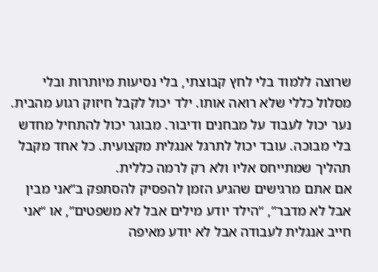שרוצה ללמוד בלי לחץ קבוצתי, בלי נסיעות מיותרות ובלי מסלול כללי שלא רואה אותו. ילד יכול לקבל חיזוק רגוע מהבית. נער יכול לעבוד על מבחנים ודיבור. מבוגר יכול להתחיל מחדש בלי מבוכה. עובד יכול לתרגל אנגלית מקצועית. כל אחד מקבל תהליך שמתייחס אליו ולא רק לרמה כללית.
אם אתם מרגישים שהגיע הזמן להפסיק להסתפק ב”אני מבין אבל לא מדבר”, “הילד יודע מילים אבל לא משפטים”, או “אני חייב אנגלית לעבודה אבל לא יודע מאיפה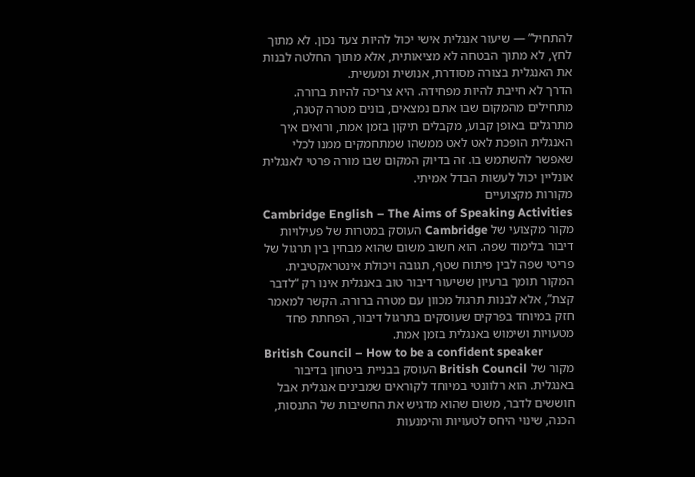להתחיל” — שיעור אנגלית אישי יכול להיות צעד נכון. לא מתוך לחץ, לא מתוך הבטחה לא מציאותית, אלא מתוך החלטה לבנות את האנגלית בצורה מסודרת, אנושית ומעשית.
הדרך לא חייבת להיות מפחידה. היא צריכה להיות ברורה. מתחילים מהמקום שבו אתם נמצאים, בונים מטרה קטנה, מתרגלים באופן קבוע, מקבלים תיקון בזמן אמת, ורואים איך האנגלית הופכת לאט לאט ממשהו שמתחמקים ממנו לכלי שאפשר להשתמש בו. זה בדיוק המקום שבו מורה פרטי לאנגלית אונליין יכול לעשות הבדל אמיתי.
מקורות מקצועיים
Cambridge English – The Aims of Speaking Activities
מקור מקצועי של Cambridge העוסק במטרות של פעילויות דיבור בלימוד שפה. הוא חשוב משום שהוא מבחין בין תרגול של פריטי שפה לבין פיתוח שטף, תגובה ויכולת אינטראקטיבית. המקור תומך ברעיון ששיעור דיבור טוב באנגלית אינו רק “לדבר קצת”, אלא לבנות תרגול מכוון עם מטרה ברורה. הקשר למאמר חזק במיוחד בפרקים שעוסקים בתרגול דיבור, הפחתת פחד מטעויות ושימוש באנגלית בזמן אמת.
British Council – How to be a confident speaker
מקור של British Council העוסק בבניית ביטחון בדיבור באנגלית. הוא רלוונטי במיוחד לקוראים שמבינים אנגלית אבל חוששים לדבר, משום שהוא מדגיש את החשיבות של התנסות, הכנה, שינוי היחס לטעויות והימנעות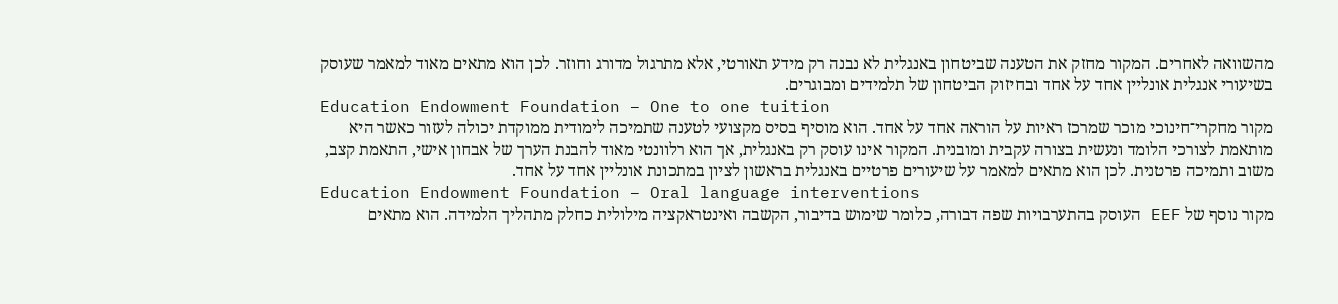מהשוואה לאחרים. המקור מחזק את הטענה שביטחון באנגלית לא נבנה רק מידע תאורטי, אלא מתרגול מדורג וחוזר. לכן הוא מתאים מאוד למאמר שעוסק בשיעורי אנגלית אונליין אחד על אחד ובחיזוק הביטחון של תלמידים ומבוגרים.
Education Endowment Foundation – One to one tuition
מקור מחקרי־חינוכי מוכר שמרכז ראיות על הוראה אחד על אחד. הוא מוסיף בסיס מקצועי לטענה שתמיכה לימודית ממוקדת יכולה לעזור כאשר היא מותאמת לצורכי הלומד ונעשית בצורה עקבית ומובנית. המקור אינו עוסק רק באנגלית, אך הוא רלוונטי מאוד להבנת הערך של אבחון אישי, התאמת קצב, משוב ותמיכה פרטנית. לכן הוא מתאים למאמר על שיעורים פרטיים באנגלית בראשון לציון במתכונת אונליין אחד על אחד.
Education Endowment Foundation – Oral language interventions
מקור נוסף של EEF העוסק בהתערבויות שפה דבורה, כלומר שימוש בדיבור, הקשבה ואינטראקציה מילולית כחלק מתהליך הלמידה. הוא מתאים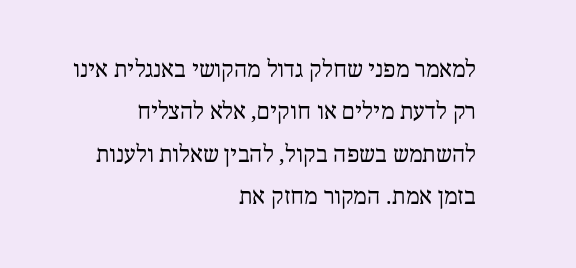למאמר מפני שחלק גדול מהקושי באנגלית אינו רק לדעת מילים או חוקים, אלא להצליח להשתמש בשפה בקול, להבין שאלות ולענות בזמן אמת. המקור מחזק את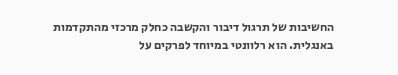החשיבות של תרגול דיבור והקשבה כחלק מרכזי מהתקדמות באנגלית. הוא רלוונטי במיוחד לפרקים על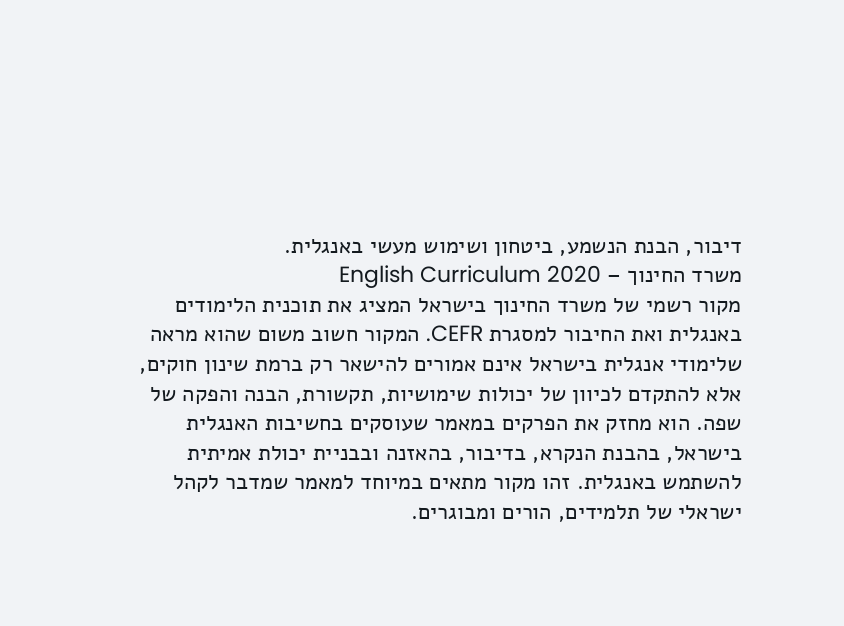דיבור, הבנת הנשמע, ביטחון ושימוש מעשי באנגלית.
משרד החינוך – English Curriculum 2020
מקור רשמי של משרד החינוך בישראל המציג את תוכנית הלימודים באנגלית ואת החיבור למסגרת CEFR. המקור חשוב משום שהוא מראה שלימודי אנגלית בישראל אינם אמורים להישאר רק ברמת שינון חוקים, אלא להתקדם לכיוון של יכולות שימושיות, תקשורת, הבנה והפקה של שפה. הוא מחזק את הפרקים במאמר שעוסקים בחשיבות האנגלית בישראל, בהבנת הנקרא, בדיבור, בהאזנה ובבניית יכולת אמיתית להשתמש באנגלית. זהו מקור מתאים במיוחד למאמר שמדבר לקהל ישראלי של תלמידים, הורים ומבוגרים.